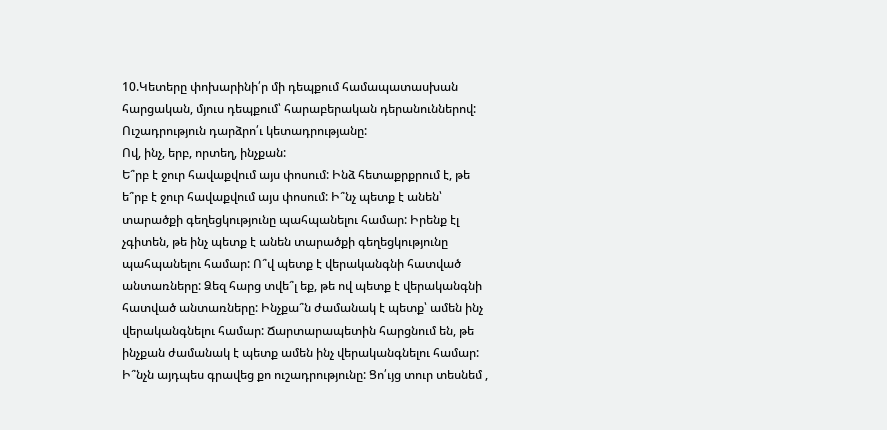10.Կետերը փոխարինի՛ր մի դեպքում համապատասխան հարցական, մյուս դեպքում՝ հարաբերական դերանուններով: Ուշադրություն դարձրո՛ւ կետադրությանը:
Ով, ինչ, երբ, որտեղ, ինչքան:
Ե՞րբ է ջուր հավաքվում այս փոսում: Ինձ հետաքրքրում է, թե ե՞րբ է ջուր հավաքվում այս փոսում: Ի՞նչ պետք է անեն՝ տարածքի գեղեցկությունը պահպանելու համար: Իրենք էլ չգիտեն, թե ինչ պետք է անեն տարածքի գեղեցկությունը պահպանելու համար: Ո՞վ պետք է վերականգնի հատված անտառները: Ձեզ հարց տվե՞լ եք, թե ով պետք է վերականգնի հատված անտառները: Ինչքա՞ն ժամանակ է պետք՝ ամեն ինչ վերականգնելու համար: Ճարտարապետին հարցնում են, թե ինչքան ժամանակ է պետք ամեն ինչ վերականգնելու համար: Ի՞նչն այդպես գրավեց քո ուշադրությունը: Ցո՛ւյց տուր տեսնեմ ,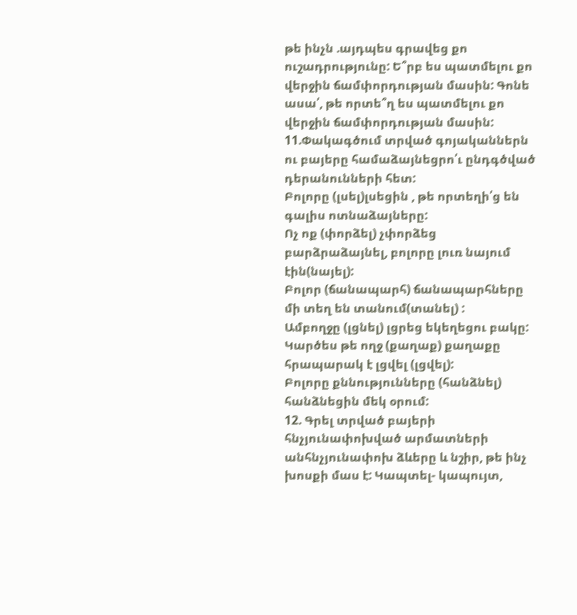թե ինչն .այդպես գրավեց քո ուշադրությունը: Ե՞րբ ես պատմելու քո վերջին ճամփորդության մասին: Գոնե ասա՛, թե որտե՞ղ ես պատմելու քո վերջին ճամփորդության մասին:
11.Փակագծում տրված գոյականներն ու բայերը համաձայնեցրո՛ւ ընդգծված դերանունների հետ:
Բոլորը (լսել)լսեցին , թե որտեղի՛ց են գալիս ոտնաձայները:
Ոչ ոք (փորձել) չփորձեց բարձրաձայնել, բոլորը լուռ նայում էին(նայել):
Բոլոր (ճանապարհ) ճանապարհները մի տեղ են տանում(տանել) :
Ամբողջը (լցնել) լցրեց եկեղեցու բակը:
Կարծես թե ողջ (քաղաք) քաղաքը հրապարակ է լցվել (լցվել):
Բոլորը քննությունները (հանձնել) հանձնեցին մեկ օրում:
12. Գրել տրված բայերի հնչյունափոխված արմատների անհնչյունափոխ ձևերը և նշիր, թե ինչ խոսքի մաս է: Կապտել- կապույտ,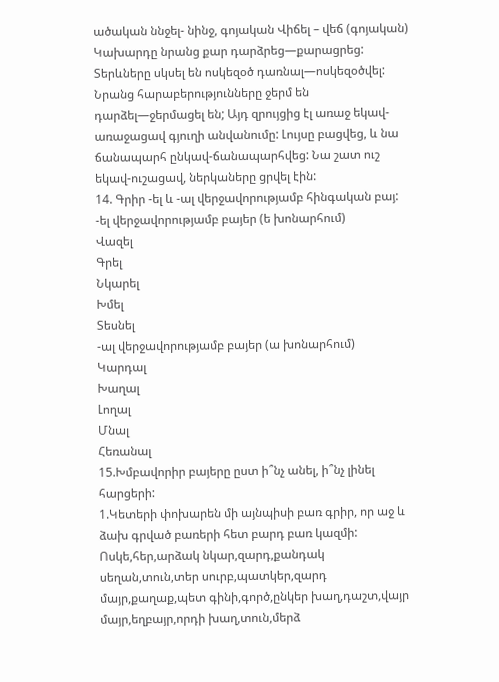ածական ննջել- նինջ, գոյական Վիճել – վեճ (գոյական)
Կախարդը նրանց քար դարձրեց—քարացրեց: Տերևները սկսել են ոսկեզօծ դառնալ—ոսկեզօծվել: Նրանց հարաբերությունները ջերմ են դարձել—ջերմացել են; Այդ զրույցից էլ առաջ եկավ-առաջացավ գյուղի անվանումը: Լույսը բացվեց, և նա ճանապարհ ընկավ-ճանապարհվեց: Նա շատ ուշ եկավ-ուշացավ, ներկաները ցրվել էին:
14. Գրիր -ել և -ալ վերջավորությամբ հինգական բայ:
-ել վերջավորությամբ բայեր (ե խոնարհում)
Վազել
Գրել
Նկարել
Խմել
Տեսնել
-ալ վերջավորությամբ բայեր (ա խոնարհում)
Կարդալ
Խաղալ
Լողալ
Մնալ
Հեռանալ
15.Խմբավորիր բայերը ըստ ի՞նչ անել, ի՞նչ լինել հարցերի:
1.Կետերի փոխարեն մի այնպիսի բառ գրիր, որ աջ և ձախ գրված բառերի հետ բարդ բառ կազմի: Ոսկե,հեր,արձակ նկար,զարդ,քանդակ սեղան,տուն,տեր սուրբ,պատկեր,զարդ մայր,քաղաք,պետ գինի,գործ,ընկեր խաղ,դաշտ,վայր մայր,եղբայր,որդի խաղ,տուն,մերձ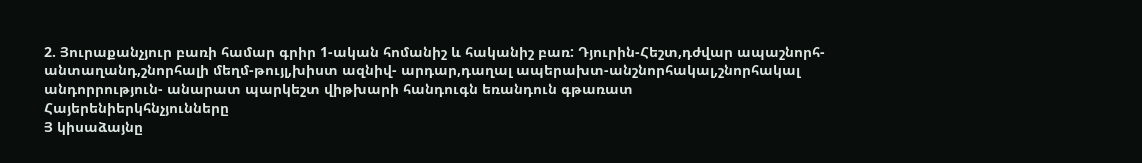2. Յուրաքանչյուր բառի համար գրիր 1-ական հոմանիշ և հականիշ բառ: Դյուրին-Հեշտ,դժվար ապաշնորհ-անտաղանդ,շնորհալի մեղմ-թույլ,խիստ ազնիվ- արդար,դաղալ ապերախտ-անշնորհակալ,շնորհակալ անդորրություն- անարատ պարկեշտ վիթխարի հանդուգն եռանդուն գթառատ
Հայերենիերկհնչյունները
Յ կիսաձայնը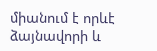միանում է որևէ ձայնավորի և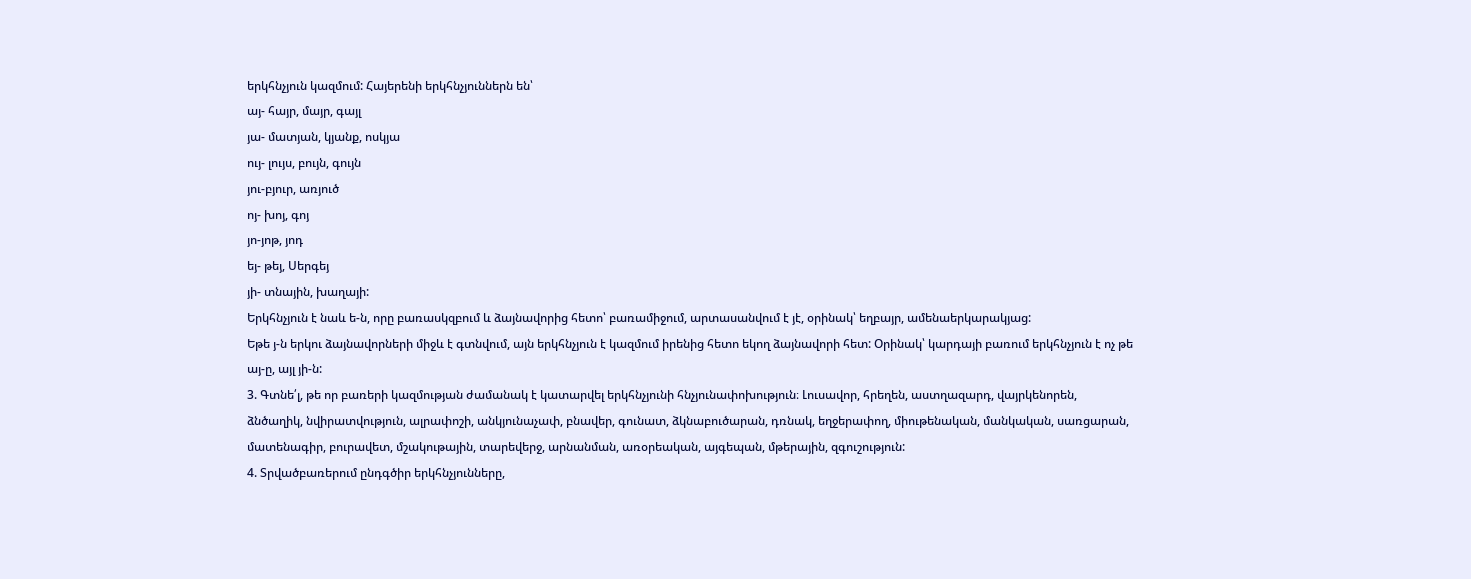երկհնչյուն կազմում: Հայերենի երկհնչյուններն են՝
այ- հայր, մայր, գայլ
յա- մատյան, կյանք, ոսկյա
ույ- լույս, բույն, գույն
յու-բյուր, առյուծ
ոյ- խոյ, գոյ
յո-յոթ, յոդ
եյ- թեյ, Սերգեյ
յի- տնային, խաղայի:
Երկհնչյուն է նաև ե-ն, որը բառասկզբում և ձայնավորից հետո՝ բառամիջում, արտասանվում է յէ, օրինակ՝ եղբայր, ամենաերկարակյաց:
Եթե յ-ն երկու ձայնավորների միջև է գտնվում, այն երկհնչյուն է կազմում իրենից հետո եկող ձայնավորի հետ: Օրինակ՝ կարդայի բառում երկհնչյուն է ոչ թե այ-ը, այլ յի-ն:
3. Գտնե՛լ, թե որ բառերի կազմության ժամանակ է կատարվել երկհնչյունի հնչյունափոխություն։ Լուսավոր, հրեղեն, աստղազարդ, վայրկենորեն, ձնծաղիկ, նվիրատվություն, ալրափոշի, անկյունաչափ, բնավեր, գունատ, ձկնաբուծարան, դռնակ, եղջերափող, միութենական, մանկական, սառցարան, մատենագիր, բուրավետ, մշակութային, տարեվերջ, արնանման, առօրեական, այգեպան, մթերային, զգուշություն:
4. Տրվածբառերում ընդգծիր երկհնչյունները,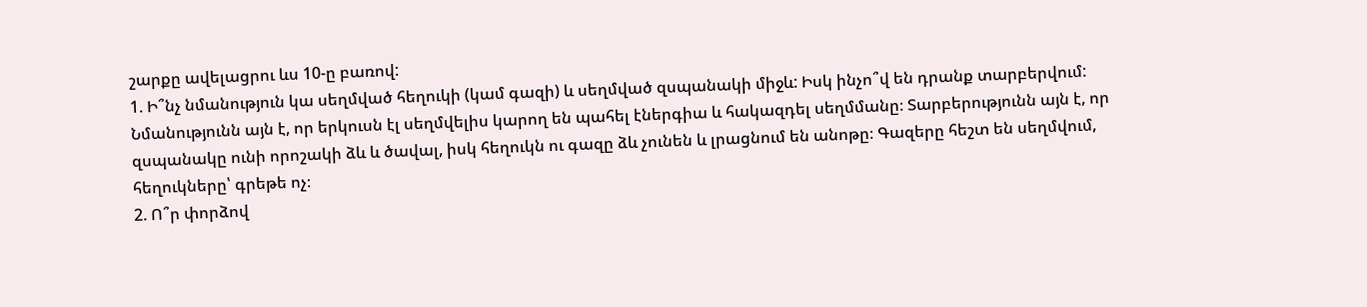շարքը ավելացրու ևս 10-ը բառով:
1. Ի՞նչ նմանություն կա սեղմված հեղուկի (կամ գազի) և սեղմված զսպանակի միջև: Իսկ ինչո՞վ են դրանք տարբերվում: Նմանությունն այն է, որ երկուսն էլ սեղմվելիս կարող են պահել էներգիա և հակազդել սեղմմանը։ Տարբերությունն այն է, որ զսպանակը ունի որոշակի ձև և ծավալ, իսկ հեղուկն ու գազը ձև չունեն և լրացնում են անոթը։ Գազերը հեշտ են սեղմվում, հեղուկները՝ գրեթե ոչ։
2. Ո՞ր փորձով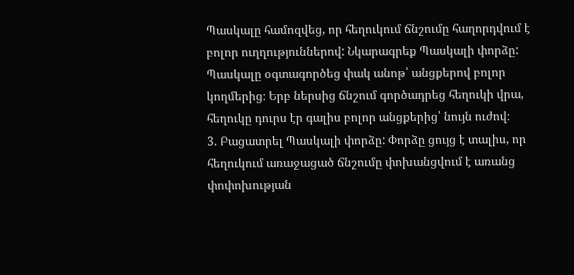Պասկալը համոզվեց, որ հեղուկում ճնշումը հաղորդվում է բոլոր ուղղություններով: Նկարագրեք Պասկալի փորձը: Պասկալը օգտագործեց փակ անոթ՝ անցքերով բոլոր կողմերից։ Երբ ներսից ճնշում գործադրեց հեղուկի վրա, հեղուկը դուրս էր գալիս բոլոր անցքերից՝ նույն ուժով։
3. Բացատրել Պասկալի փորձը: Փորձը ցույց է տալիս, որ հեղուկում առաջացած ճնշումը փոխանցվում է առանց փոփոխության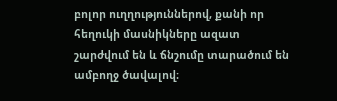բոլոր ուղղություններով, քանի որ հեղուկի մասնիկները ազատ շարժվում են և ճնշումը տարածում են ամբողջ ծավալով։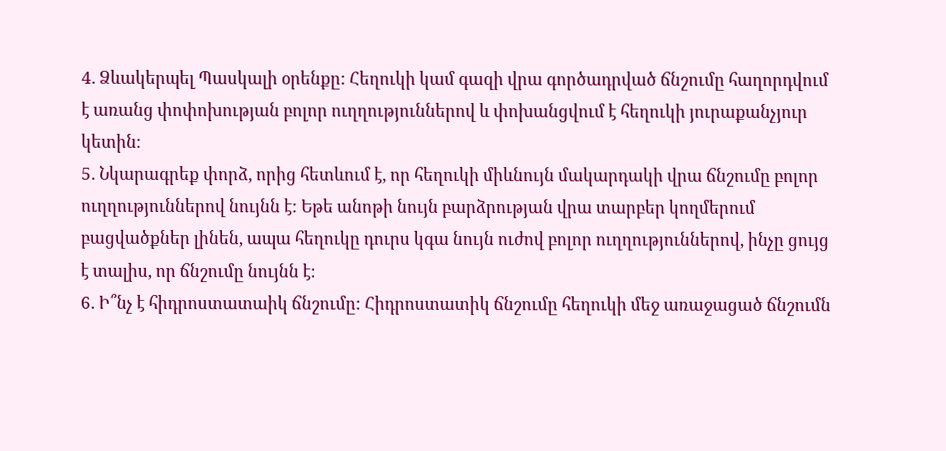4. Ձևակերպել Պասկալի օրենքը: Հեղուկի կամ գազի վրա գործադրված ճնշումը հաղորդվում է առանց փոփոխության բոլոր ուղղություններով և փոխանցվում է հեղուկի յուրաքանչյուր կետին։
5. Նկարագրեք փորձ, որից հետևում է, որ հեղուկի միևնույն մակարդակի վրա ճնշումը բոլոր ուղղություններով նույնն է: Եթե անոթի նույն բարձրության վրա տարբեր կողմերում բացվածքներ լինեն, ապա հեղուկը դուրս կգա նույն ուժով բոլոր ուղղություններով, ինչը ցույց է տալիս, որ ճնշումը նույնն է։
6. Ի՞նչ է հիդրոստատաիկ ճնշումը: Հիդրոստատիկ ճնշումը հեղուկի մեջ առաջացած ճնշումն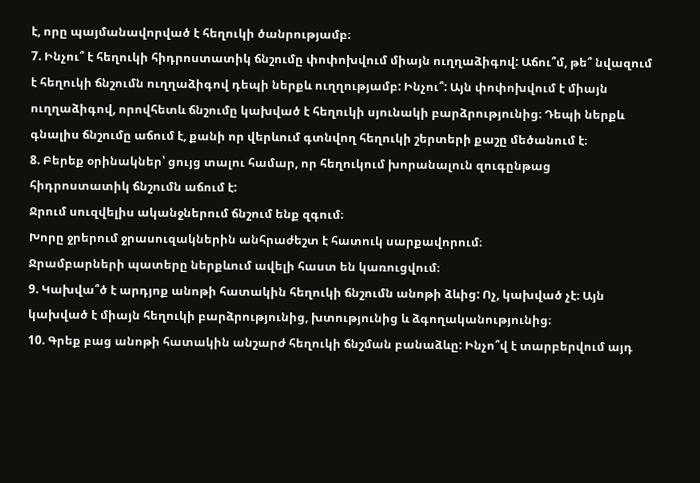է, որը պայմանավորված է հեղուկի ծանրությամբ։
7. Ինչու՞ է հեղուկի հիդրոստատիկ ճնշումը փոփոխվում միայն ուղղաձիգով: Աճու՞մ, թե՞ նվազում է հեղուկի ճնշումն ուղղաձիգով դեպի ներքև ուղղությամբ: Ինչու՞: Այն փոփոխվում է միայն ուղղաձիգով, որովհետև ճնշումը կախված է հեղուկի սյունակի բարձրությունից։ Դեպի ներքև գնալիս ճնշումը աճում է, քանի որ վերևում գտնվող հեղուկի շերտերի քաշը մեծանում է։
8. Բերեք օրինակներ՝ ցույց տալու համար, որ հեղուկում խորանալուն զուգընթաց հիդրոստատիկ ճնշումն աճում է:
Ջրում սուզվելիս ականջներում ճնշում ենք զգում։
Խորը ջրերում ջրասուզակներին անհրաժեշտ է հատուկ սարքավորում։
Ջրամբարների պատերը ներքևում ավելի հաստ են կառուցվում։
9. Կախվա՞ծ է արդյոք անոթի հատակին հեղուկի ճնշումն անոթի ձևից: Ոչ, կախված չէ։ Այն կախված է միայն հեղուկի բարձրությունից, խտությունից և ձգողականությունից։
10. Գրեք բաց անոթի հատակին անշարժ հեղուկի ճնշման բանաձևը: Ինչո՞վ է տարբերվում այդ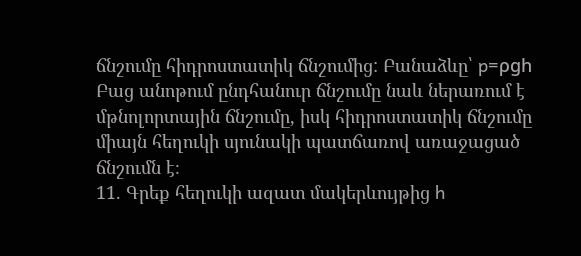ճնշումը հիդրոստատիկ ճնշումից: Բանաձևը՝ p=ρgh
Բաց անոթում ընդհանուր ճնշումը նաև ներառում է մթնոլորտային ճնշումը, իսկ հիդրոստատիկ ճնշումը միայն հեղուկի սյունակի պատճառով առաջացած ճնշումն է։
11. Գրեք հեղուկի ազատ մակերևույթից h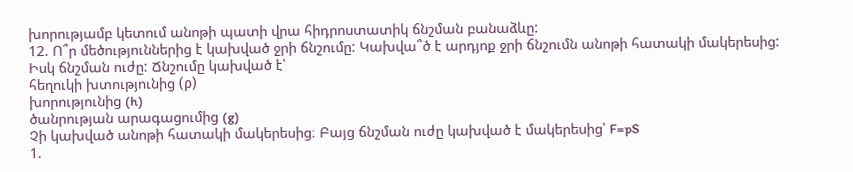խորությամբ կետում անոթի պատի վրա հիդրոստատիկ ճնշման բանաձևը:
12. Ո՞ր մեծություններից է կախված ջրի ճնշումը: Կախվա՞ծ է արդյոք ջրի ճնշումն անոթի հատակի մակերեսից: Իսկ ճնշման ուժը: Ճնշումը կախված է՝
հեղուկի խտությունից (ρ)
խորությունից (h)
ծանրության արագացումից (g)
Չի կախված անոթի հատակի մակերեսից։ Բայց ճնշման ուժը կախված է մակերեսից՝ F=pS
1.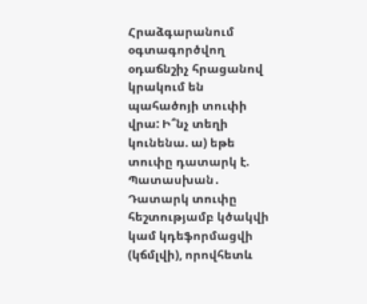Հրաձգարանում օգտագործվող օդաճնշիչ հրացանով կրակում են պահածոյի տուփի վրա: Ի՞նչ տեղի կունենա. ա) եթե տուփը դատարկ է. Պատասխան․ Դատարկ տուփը հեշտությամբ կծակվի կամ կդեֆորմացվի (կճմլվի), որովհետև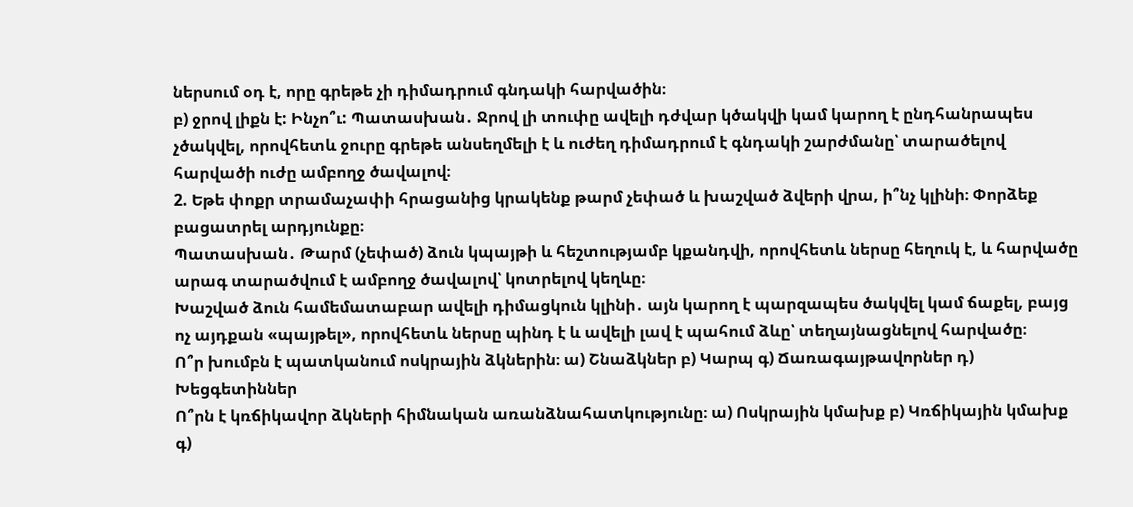ներսում օդ է, որը գրեթե չի դիմադրում գնդակի հարվածին։
բ) ջրով լիքն է: Ինչո՞ւ: Պատասխան․ Ջրով լի տուփը ավելի դժվար կծակվի կամ կարող է ընդհանրապես չծակվել, որովհետև ջուրը գրեթե անսեղմելի է և ուժեղ դիմադրում է գնդակի շարժմանը՝ տարածելով հարվածի ուժը ամբողջ ծավալով։
2. Եթե փոքր տրամաչափի հրացանից կրակենք թարմ չեփած և խաշված ձվերի վրա, ի՞նչ կլինի։ Փորձեք բացատրել արդյունքը։
Պատասխան․ Թարմ (չեփած) ձուն կպայթի և հեշտությամբ կքանդվի, որովհետև ներսը հեղուկ է, և հարվածը արագ տարածվում է ամբողջ ծավալով՝ կոտրելով կեղևը։
Խաշված ձուն համեմատաբար ավելի դիմացկուն կլինի․ այն կարող է պարզապես ծակվել կամ ճաքել, բայց ոչ այդքան «պայթել», որովհետև ներսը պինդ է և ավելի լավ է պահում ձևը՝ տեղայնացնելով հարվածը։
Ո՞ր խումբն է պատկանում ոսկրային ձկներին։ ա) Շնաձկներ բ) Կարպ գ) Ճառագայթավորներ դ) Խեցգետիններ
Ո՞րն է կռճիկավոր ձկների հիմնական առանձնահատկությունը։ ա) Ոսկրային կմախք բ) Կռճիկային կմախք գ)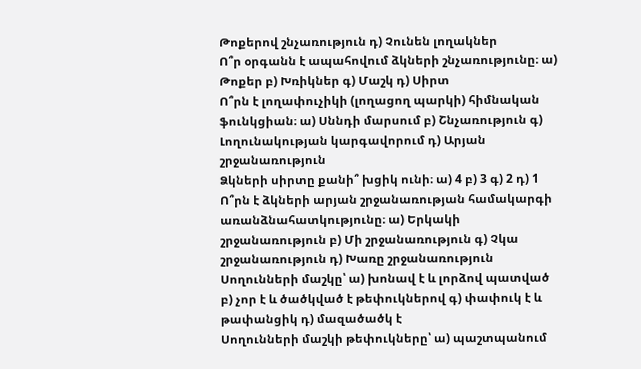Թոքերով շնչառություն դ) Չունեն լողակներ
Ո՞ր օրգանն է ապահովում ձկների շնչառությունը։ ա) Թոքեր բ) Խռիկներ գ) Մաշկ դ) Սիրտ
Ո՞րն է լողափուչիկի (լողացող պարկի) հիմնական ֆունկցիան։ ա) Սննդի մարսում բ) Շնչառություն գ) Լողունակության կարգավորում դ) Արյան շրջանառություն
Ձկների սիրտը քանի՞ խցիկ ունի։ ա) 4 բ) 3 գ) 2 դ) 1
Ո՞րն է ձկների արյան շրջանառության համակարգի առանձնահատկությունը։ ա) Երկակի շրջանառություն բ) Մի շրջանառություն գ) Չկա շրջանառություն դ) Խառը շրջանառություն
Սողունների մաշկը՝ ա) խոնավ է և լորձով պատված բ) չոր է և ծածկված է թեփուկներով գ) փափուկ է և թափանցիկ դ) մազածածկ է
Սողունների մաշկի թեփուկները՝ ա) պաշտպանում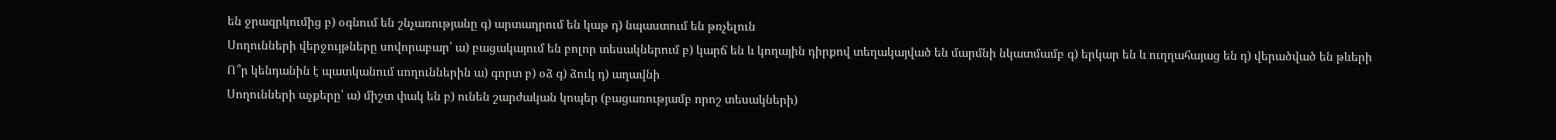են ջրազրկումից բ) օգնում են շնչառությանը գ) արտադրում են կաթ դ) նպաստում են թռչելուն
Սողունների վերջույթները սովորաբար՝ ա) բացակայում են բոլոր տեսակներում բ) կարճ են և կողային դիրքով տեղակայված են մարմնի նկատմամբ գ) երկար են և ուղղահայաց են դ) վերածված են թևերի
Ո՞ր կենդանին է պատկանում սողուններին ա) գորտ բ) օձ գ) ձուկ դ) աղավնի
Սողունների աչքերը՝ ա) միշտ փակ են բ) ունեն շարժական կոպեր (բացառությամբ որոշ տեսակների)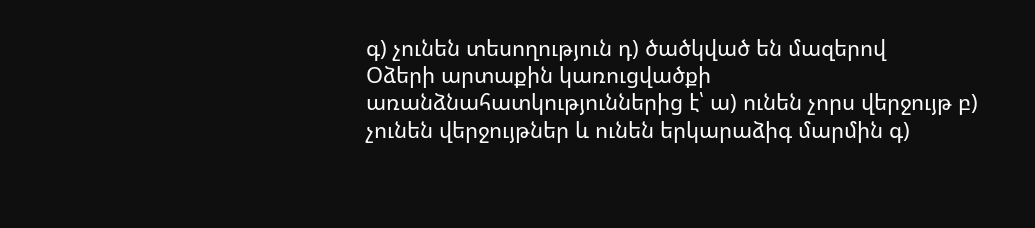գ) չունեն տեսողություն դ) ծածկված են մազերով
Օձերի արտաքին կառուցվածքի առանձնահատկություններից է՝ ա) ունեն չորս վերջույթ բ) չունեն վերջույթներ և ունեն երկարաձիգ մարմին գ)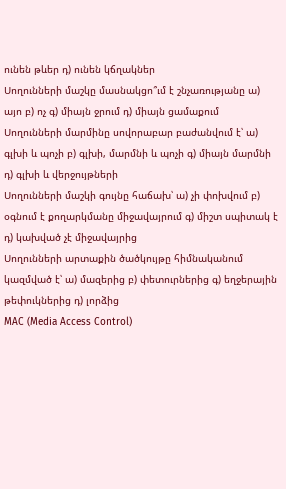ունեն թևեր դ) ունեն կճղակներ
Սողունների մաշկը մասնակցո՞ւմ է շնչառությանը ա) այո բ) ոչ գ) միայն ջրում դ) միայն ցամաքում
Սողունների մարմինը սովորաբար բաժանվում է՝ ա) գլխի և պոչի բ) գլխի, մարմնի և պոչի գ) միայն մարմնի դ) գլխի և վերջույթների
Սողունների մաշկի գույնը հաճախ՝ ա) չի փոխվում բ) օգնում է քողարկմանը միջավայրում գ) միշտ սպիտակ է դ) կախված չէ միջավայրից
Սողունների արտաքին ծածկույթը հիմնականում կազմված է՝ ա) մազերից բ) փետուրներից գ) եղջերային թեփուկներից դ) լորձից
MAC (Media Access Control)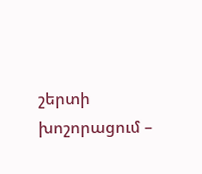շերտի խոշորացում –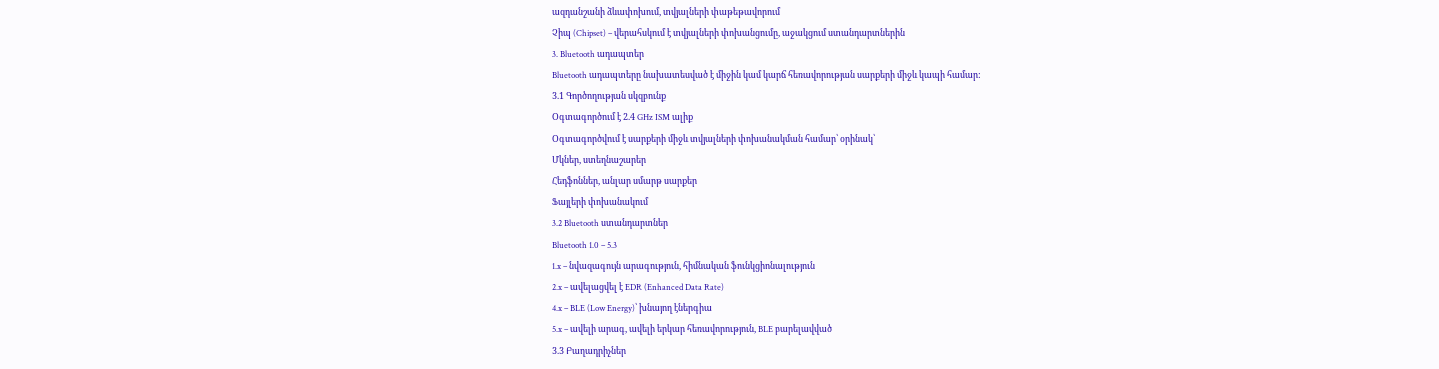ազդանշանի ձևափոխում, տվյալների փաթեթավորում
Չիպ (Chipset) – վերահսկում է տվյալների փոխանցումը, աջակցում ստանդարտներին
3. Bluetooth ադապտեր
Bluetooth ադապտերը նախատեսված է միջին կամ կարճ հեռավորության սարքերի միջև կապի համար:
3.1 Գործողության սկզբունք
Օգտագործում է 2.4 GHz ISM ալիք
Օգտագործվում է սարքերի միջև տվյալների փոխանակման համար՝ օրինակ՝
Մկներ, ստեղնաշարեր
Հեդֆոններ, անլար սմարթ սարքեր
Ֆայլերի փոխանակում
3.2 Bluetooth ստանդարտներ
Bluetooth 1.0 – 5.3
1.x – նվազագույն արագություն, հիմնական ֆունկցիոնալություն
2.x – ավելացվել է EDR (Enhanced Data Rate)
4.x – BLE (Low Energy)՝ խնայող էներգիա
5.x – ավելի արագ, ավելի երկար հեռավորություն, BLE բարելավված
3.3 Բաղադրիչներ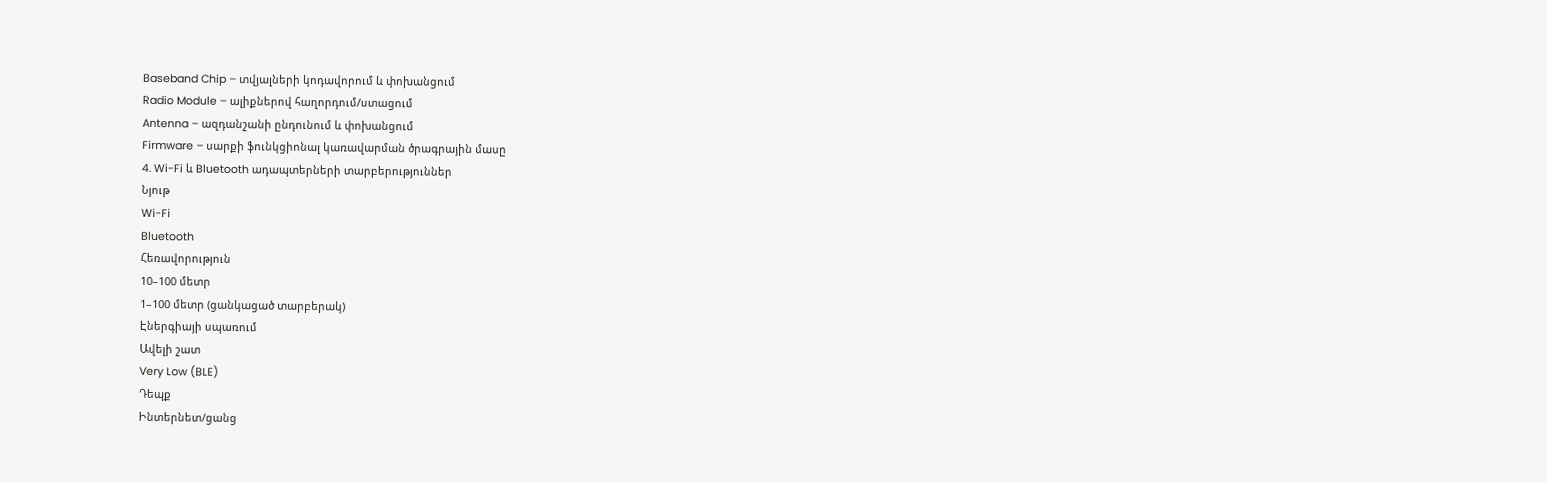Baseband Chip – տվյալների կոդավորում և փոխանցում
Radio Module – ալիքներով հաղորդում/ստացում
Antenna – ազդանշանի ընդունում և փոխանցում
Firmware – սարքի ֆունկցիոնալ կառավարման ծրագրային մասը
4. Wi-Fi և Bluetooth ադապտերների տարբերություններ
Նյութ
Wi-Fi
Bluetooth
Հեռավորություն
10–100 մետր
1–100 մետր (ցանկացած տարբերակ)
Էներգիայի սպառում
Ավելի շատ
Very Low (BLE)
Դեպք
Ինտերնետ/ցանց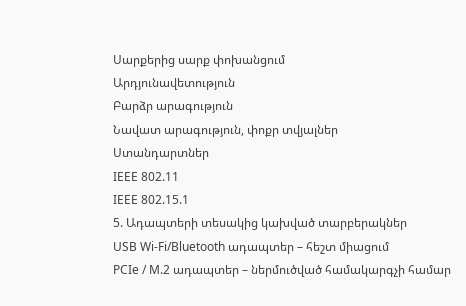Սարքերից սարք փոխանցում
Արդյունավետություն
Բարձր արագություն
Նավատ արագություն, փոքր տվյալներ
Ստանդարտներ
IEEE 802.11
IEEE 802.15.1
5. Ադապտերի տեսակից կախված տարբերակներ
USB Wi-Fi/Bluetooth ադապտեր – հեշտ միացում
PCIe / M.2 ադապտեր – ներմուծված համակարգչի համար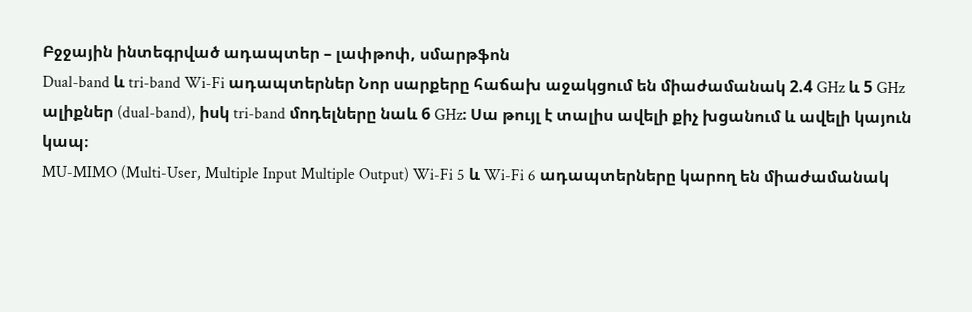Բջջային ինտեգրված ադապտեր – լափթոփ, սմարթֆոն
Dual-band և tri-band Wi-Fi ադապտերներ Նոր սարքերը հաճախ աջակցում են միաժամանակ 2.4 GHz և 5 GHz ալիքներ (dual-band), իսկ tri-band մոդելները նաև 6 GHz։ Սա թույլ է տալիս ավելի քիչ խցանում և ավելի կայուն կապ։
MU-MIMO (Multi-User, Multiple Input Multiple Output) Wi-Fi 5 և Wi-Fi 6 ադապտերները կարող են միաժամանակ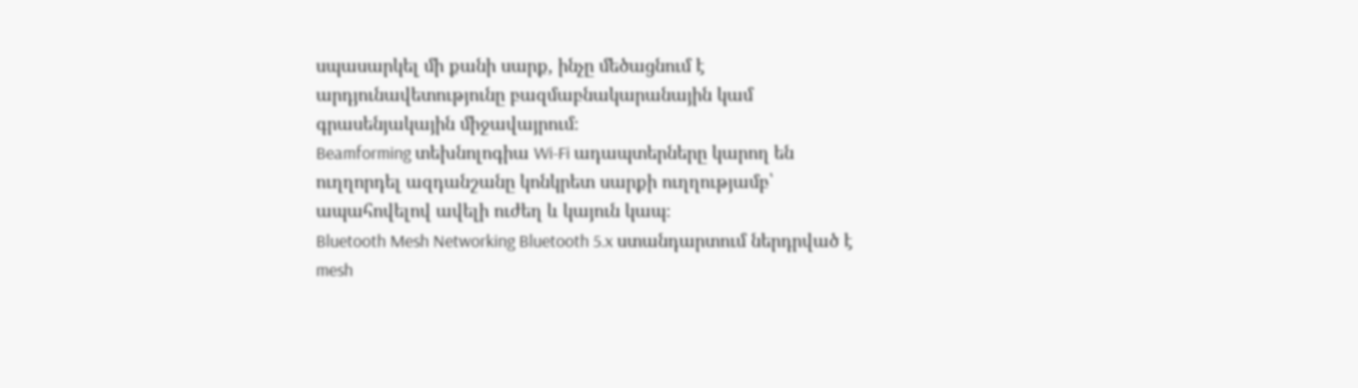սպասարկել մի քանի սարք, ինչը մեծացնում է արդյունավետությունը բազմաբնակարանային կամ գրասենյակային միջավայրում։
Beamforming տեխնոլոգիա Wi-Fi ադապտերները կարող են ուղղորդել ազդանշանը կոնկրետ սարքի ուղղությամբ՝ ապահովելով ավելի ուժեղ և կայուն կապ։
Bluetooth Mesh Networking Bluetooth 5.x ստանդարտում ներդրված է mesh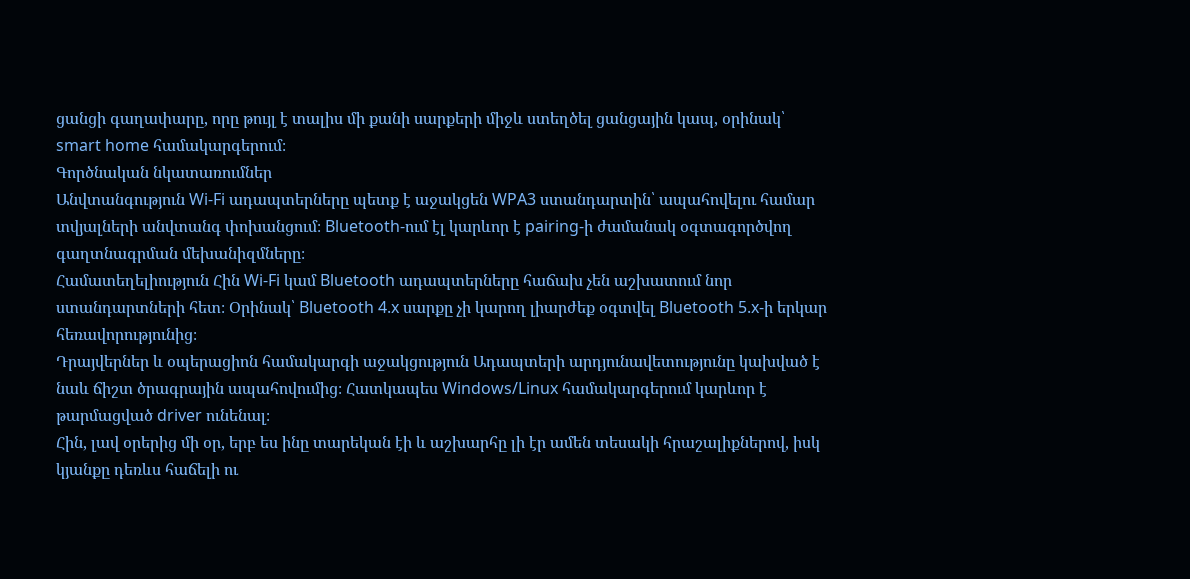ցանցի գաղափարը, որը թույլ է տալիս մի քանի սարքերի միջև ստեղծել ցանցային կապ, օրինակ՝ smart home համակարգերում։
Գործնական նկատառումներ
Անվտանգություն Wi-Fi ադապտերները պետք է աջակցեն WPA3 ստանդարտին՝ ապահովելու համար տվյալների անվտանգ փոխանցում։ Bluetooth-ում էլ կարևոր է pairing-ի ժամանակ օգտագործվող գաղտնագրման մեխանիզմները։
Համատեղելիություն Հին Wi-Fi կամ Bluetooth ադապտերները հաճախ չեն աշխատում նոր ստանդարտների հետ։ Օրինակ՝ Bluetooth 4.x սարքը չի կարող լիարժեք օգտվել Bluetooth 5.x-ի երկար հեռավորությունից։
Դրայվերներ և օպերացիոն համակարգի աջակցություն Ադապտերի արդյունավետությունը կախված է նաև ճիշտ ծրագրային ապահովումից։ Հատկապես Windows/Linux համակարգերում կարևոր է թարմացված driver ունենալ։
Հին, լավ օրերից մի օր, երբ ես ինը տարեկան էի և աշխարհը լի էր ամեն տեսակի հրաշալիքներով, իսկ կյանքը դեռևս հաճելի ու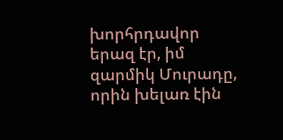խորհրդավոր երազ էր, իմ զարմիկ Մուրադը, որին խելառ էին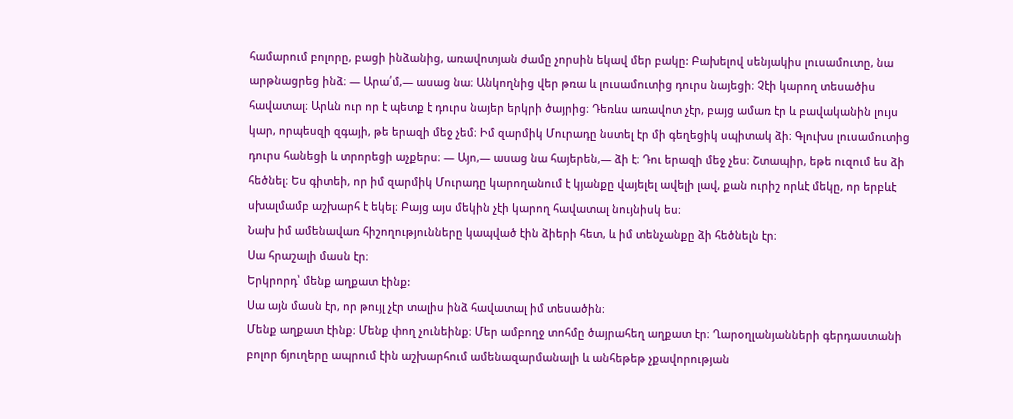համարում բոլորը, բացի ինձանից, առավոտյան ժամը չորսին եկավ մեր բակը: Բախելով սենյակիս լուսամուտը, նա արթնացրեց ինձ։ — Արա՛մ,— ասաց նա։ Անկողնից վեր թռա և լուսամուտից դուրս նայեցի։ Չէի կարող տեսածիս հավատալ։ Արևն ուր որ է պետք է դուրս նայեր երկրի ծայրից։ Դեռևս առավոտ չէր, բայց ամառ էր և բավականին լույս կար, որպեսզի զգայի, թե երազի մեջ չեմ։ Իմ զարմիկ Մուրադը նստել էր մի գեղեցիկ սպիտակ ձի։ Գլուխս լուսամուտից դուրս հանեցի և տրորեցի աչքերս։ — Այո,— ասաց նա հայերեն,— ձի է։ Դու երազի մեջ չես։ Շտապիր, եթե ուզում ես ձի հեծնել։ Ես գիտեի, որ իմ զարմիկ Մուրադը կարողանում է կյանքը վայելել ավելի լավ, քան ուրիշ որևէ մեկը, որ երբևէ սխալմամբ աշխարհ է եկել։ Բայց այս մեկին չէի կարող հավատալ նույնիսկ ես։
Նախ իմ ամենավառ հիշողությունները կապված էին ձիերի հետ, և իմ տենչանքը ձի հեծնելն էր։
Սա հրաշալի մասն էր։
Երկրորդ՝ մենք աղքատ էինք:
Սա այն մասն էր, որ թույլ չէր տալիս ինձ հավատալ իմ տեսածին։
Մենք աղքատ էինք։ Մենք փող չունեինք։ Մեր ամբողջ տոհմը ծայրահեղ աղքատ էր։ Ղարօղլանյանների գերդաստանի բոլոր ճյուղերը ապրում էին աշխարհում ամենազարմանալի և անհեթեթ չքավորության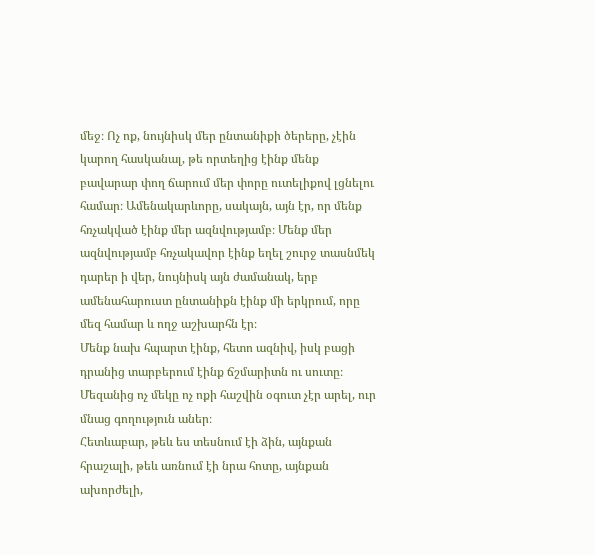մեջ։ Ոչ ոք, նույնիսկ մեր ընտանիքի ծերերը, չէին կարող հասկանալ, թե որտեղից էինք մենք բավարար փող ճարում մեր փորը ուտելիքով լցնելու համար։ Ամենակարևորը, սակայն, այն էր, որ մենք հռչակված էինք մեր ազնվությամբ։ Մենք մեր ազնվությամբ հռչակավոր էինք եղել շուրջ տասնմեկ դարեր ի վեր, նույնիսկ այն ժամանակ, երբ ամենահարուստ ընտանիքն էինք մի երկրում, որը մեզ համար և ողջ աշխարհն էր։
Մենք նախ հպարտ էինք, հետո ազնիվ, իսկ բացի դրանից տարբերում էինք ճշմարիտն ու սուտը։ Մեզանից ոչ մեկը ոչ ոքի հաշվին օգուտ չէր արել, ուր մնաց գողություն աներ։
Հետևաբար, թեև ես տեսնում էի ձին, այնքան հրաշալի, թեև առնում էի նրա հոտը, այնքան ախորժելի,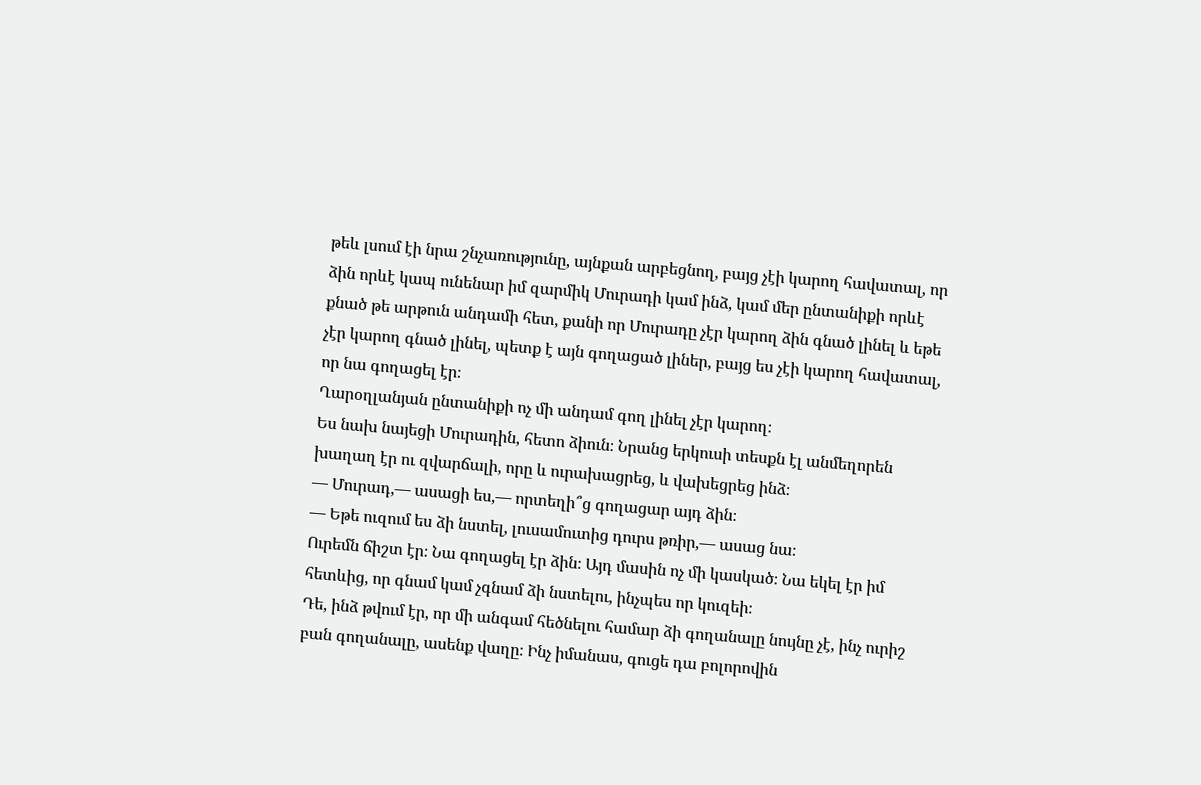թեև լսում էի նրա շնչառությունը, այնքան արբեցնող, բայց չէի կարող հավատալ, որ ձին որևէ կապ ունենար իմ զարմիկ Մուրադի կամ ինձ, կամ մեր ընտանիքի որևէ քնած թե արթուն անդամի հետ, քանի որ Մուրադը չէր կարող ձին գնած լինել և եթե չէր կարող գնած լինել, պետք է այն գողացած լիներ, բայց ես չէի կարող հավատալ, որ նա գողացել էր։
Ղարօղլանյան ընտանիքի ոչ մի անդամ գող լինել չէր կարող։
Ես նախ նայեցի Մուրադին, հետո ձիուն։ Նրանց երկուսի տեսքն էլ անմեղորեն խաղաղ էր ու զվարճալի, որը և ուրախացրեց, և վախեցրեց ինձ։
— Մուրադ,— ասացի ես,— որտեղի՞ց գողացար այդ ձին։
— Եթե ուզում ես ձի նստել, լուսամուտից դուրս թռիր,— ասաց նա։
Ուրեմն ճիշտ էր։ Նա գողացել էր ձին։ Այդ մասին ոչ մի կասկած։ Նա եկել էր իմ հետևից, որ գնամ կամ չգնամ ձի նստելու, ինչպես որ կուզեի։
Դե, ինձ թվում էր, որ մի անգամ հեծնելու համար ձի գողանալը նույնը չէ, ինչ ուրիշ բան գողանալը, ասենք վաղը։ Ինչ իմանաս, գուցե դա բոլորովին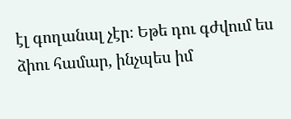էլ գողանալ չէր։ Եթե դու գժվում ես ձիու համար, ինչպես իմ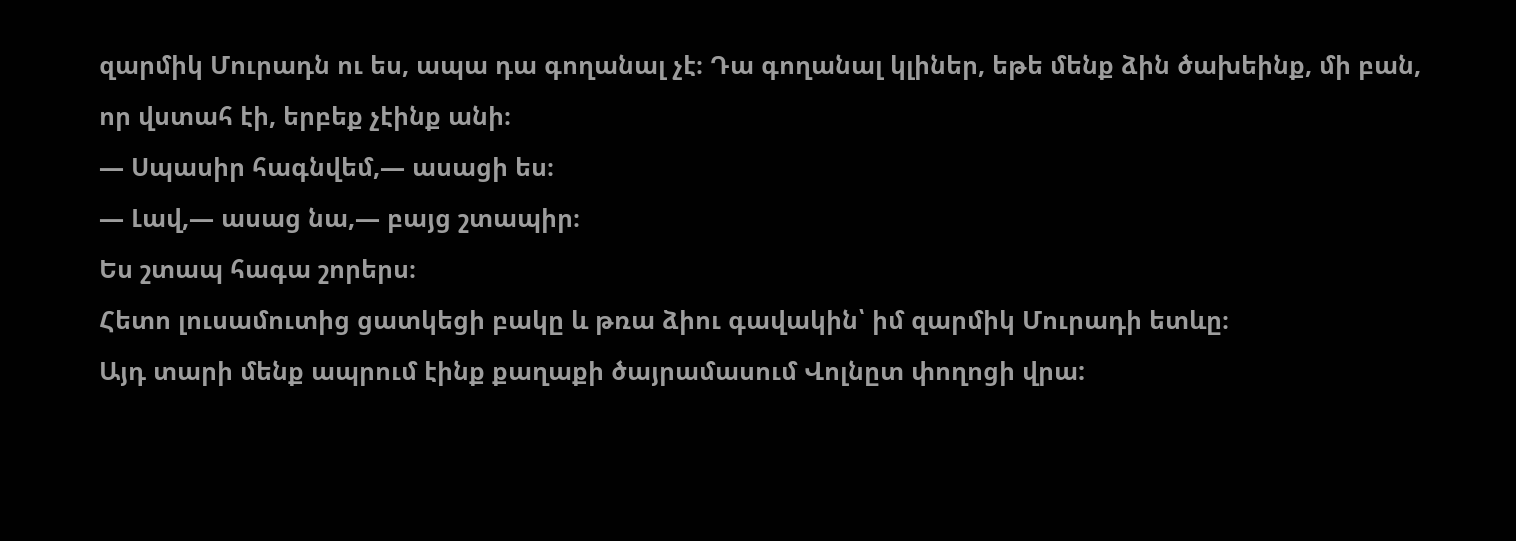զարմիկ Մուրադն ու ես, ապա դա գողանալ չէ։ Դա գողանալ կլիներ, եթե մենք ձին ծախեինք, մի բան, որ վստահ էի, երբեք չէինք անի։
— Սպասիր հագնվեմ,— ասացի ես։
— Լավ,— ասաց նա,— բայց շտապիր։
Ես շտապ հագա շորերս։
Հետո լուսամուտից ցատկեցի բակը և թռա ձիու գավակին՝ իմ զարմիկ Մուրադի ետևը։
Այդ տարի մենք ապրում էինք քաղաքի ծայրամասում Վոլնըտ փողոցի վրա: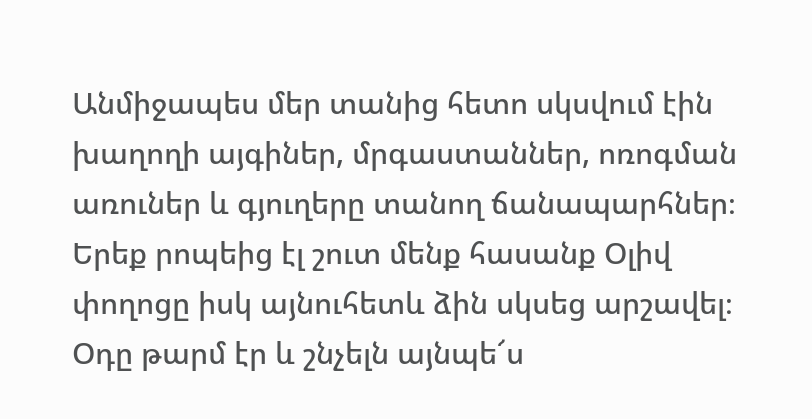Անմիջապես մեր տանից հետո սկսվում էին խաղողի այգիներ, մրգաստաններ, ոռոգման առուներ և գյուղերը տանող ճանապարհներ։ Երեք րոպեից էլ շուտ մենք հասանք Օլիվ փողոցը իսկ այնուհետև ձին սկսեց արշավել։ Օդը թարմ էր և շնչելն այնպե՜ս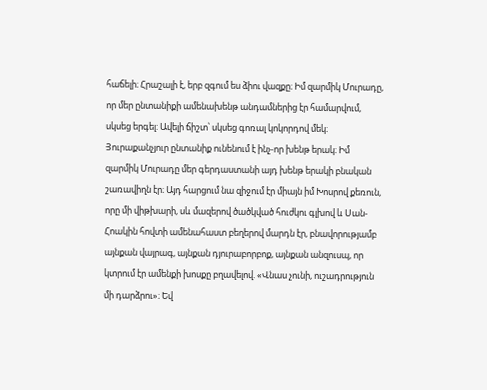հաճելի։ Հրաշալի է, երբ զգում ես ձիու վազքը։ Իմ զարմիկ Մուրադը, որ մեր ընտանիքի ամենախենթ անդամներից էր համարվում, սկսեց երգել: Ավելի ճիշտ՝ սկսեց գոռալ կոկորդով մեկ։
Յուրաքանչյուր ընտանիք ունենում է ինչ-որ խենթ երակ։ Իմ զարմիկ Մուրադը մեր գերդաստանի այդ խենթ երակի բնական շառավիղն էր։ Այդ հարցում նա զիջում էր միայն իմ Խոսրով քեռուն, որը մի վիթխարի, սև մազերով ծածկված հուժկու գլխով և Սան-Հոակին հովտի ամենահաստ բեղերով մարդն էր, բնավորությամբ այնքան վայրագ, այնքան դյուրաբորբոք, այնքան անզուսպ, որ կտրում էր ամենքի խոսքը բղավելով. «Վնաս չունի, ուշադրություն մի դարձրու»։ Եվ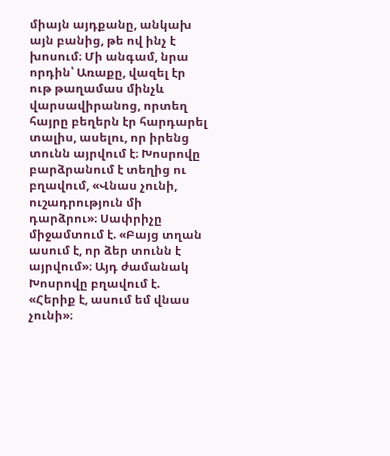միայն այդքանը, անկախ այն բանից, թե ով ինչ է խոսում։ Մի անգամ, նրա որդին՝ Առաքը, վազել էր ութ թաղամաս մինչև վարսավիրանոց, որտեղ հայրը բեղերն էր հարդարել տալիս, ասելու, որ իրենց տունն այրվում է։ Խոսրովը բարձրանում է տեղից ու բղավում, «Վնաս չունի, ուշադրություն մի դարձրու»։ Սափրիչը միջամտում է. «Բայց տղան ասում է, որ ձեր տունն է այրվում»։ Այդ ժամանակ Խոսրովը բղավում է. «Հերիք է, ասում եմ վնաս չունի»։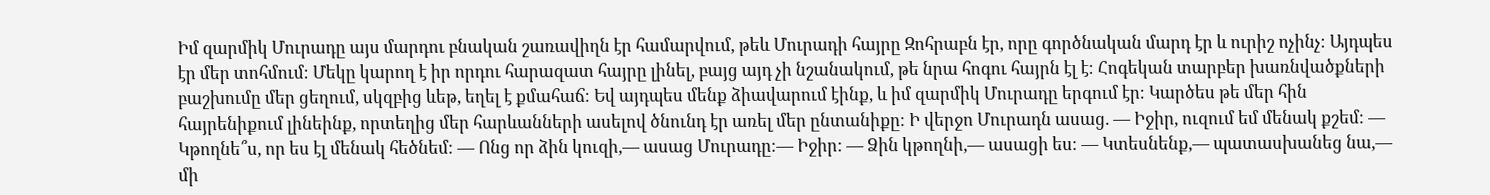Իմ զարմիկ Մուրադը այս մարդու բնական շառավիղն էր համարվում, թեև Մուրադի հայրը Զոհրաբն էր, որը գործնական մարդ էր և ուրիշ ոչինչ։ Այդպես էր մեր տոհմում։ Մեկը կարող է իր որդու հարազատ հայրը լինել, բայց այդ չի նշանակում, թե նրա հոգու հայրն էլ է։ Հոգեկան տարբեր խառնվածքների բաշխումը մեր ցեղում, սկզբից ևեթ, եղել է քմահաճ։ Եվ այդպես մենք ձիավարում էինք, և իմ զարմիկ Մուրադը երգում էր։ Կարծես թե մեր հին հայրենիքում լինեինք, որտեղից մեր հարևանների ասելով ծնունդ էր առել մեր ընտանիքը։ Ի վերջո Մուրադն ասաց. — Իջիր, ուզում եմ մենակ քշեմ։ — Կթողնե՞ս, որ ես էլ մենակ հեծնեմ։ — Ոնց որ ձին կուզի,— ասաց Մուրադը։— Իջիր: — Ձին կթողնի,— ասացի ես։ — Կտեսնենք,— պատասխանեց նա,— մի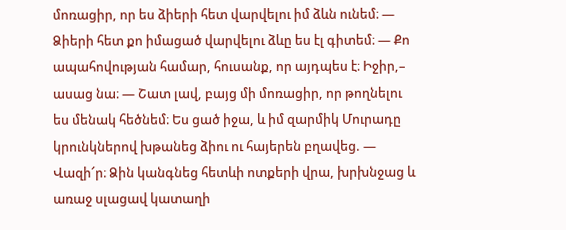մոռացիր, որ ես ձիերի հետ վարվելու իմ ձևն ունեմ։ — Ձիերի հետ քո իմացած վարվելու ձևը ես էլ գիտեմ։ — Քո ապահովության համար, հուսանք, որ այդպես է։ Իջիր,– ասաց նա։ — Շատ լավ, բայց մի մոռացիր, որ թողնելու ես մենակ հեծնեմ։ Ես ցած իջա, և իմ զարմիկ Մուրադը կրունկներով խթանեց ձիու ու հայերեն բղավեց. — Վազի՜ր։ Ձին կանգնեց հետևի ոտքերի վրա, խրխնջաց և առաջ սլացավ կատաղի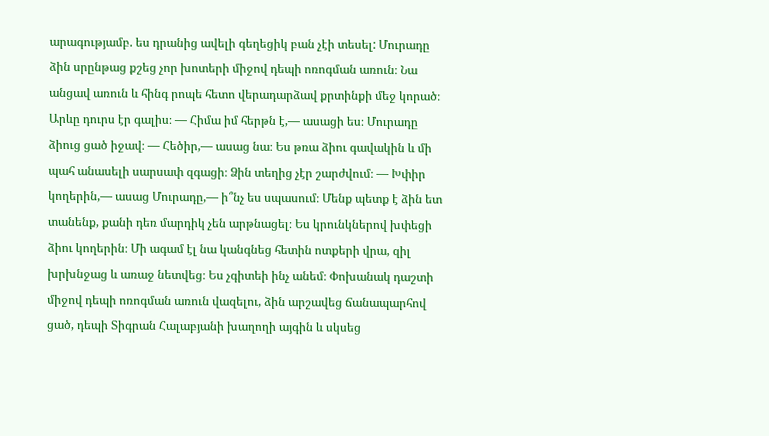արագությամբ. ես դրանից ավելի գեղեցիկ բան չէի տեսել: Մուրադը ձին սրընթաց քշեց չոր խոտերի միջով դեպի ոռոգման առուն։ Նա անցավ առուն և հինգ րոպե հետո վերադարձավ քրտինքի մեջ կորած։ Արևը դուրս էր գալիս։ — Հիմա իմ հերթն է,— ասացի ես։ Մուրադը ձիուց ցած իջավ։ — Հեծիր,— ասաց նա։ Ես թռա ձիու գավակին և մի պահ անասելի սարսափ զգացի։ Ձին տեղից չէր շարժվում։ — Խփիր կողերին,— ասաց Մուրադը,— ի՞նչ ես սպասում։ Մենք պետք է ձին ետ տանենք, քանի դեռ մարդիկ չեն արթնացել։ Ես կրունկներով խփեցի ձիու կողերին։ Մի ագամ էլ նա կանգնեց հետին ոտքերի վրա, զիլ խրխնջաց և առաջ նետվեց։ Ես չգիտեի ինչ անեմ։ Փոխանակ դաշտի միջով դեպի ոռոգման առուն վազելու, ձին արշավեց ճանապարհով ցած, դեպի Տիգրան Հալաբյանի խաղողի այգին և սկսեց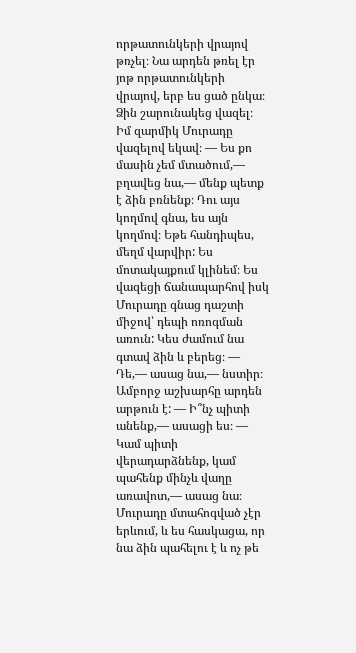որթատունկերի վրայով թռչել։ Նա արդեն թռել էր յոթ որթատունկերի վրայով, երբ ես ցած ընկա։ Ձին շարունակեց վազել։ Իմ զարմիկ Մուրադը վազելով եկավ։ — Ես քո մասին չեմ մտածում,— բղավեց նա,— մենք պետք է ձին բռնենք։ Դու այս կողմով գնա, ես այն կողմով։ Եթե հանդիպես, մեղմ վարվիր: Ես մոտակայքում կլինեմ։ Ես վազեցի ճանապարհով իսկ Մուրադը գնաց դաշտի միջով՝ դեպի ոռոգման առուն: Կես ժամում նա գտավ ձին և բերեց։ — Դե,— ասաց նա,— նստիր։ Ամբորջ աշխարհը արդեն արթուն է: — Ի՞նչ պիտի անենք,— ասացի ես։ — Կամ պիտի վերադարձնենք, կամ պահենք մինչև վաղը առավոտ,— ասաց նա։ Մուրադը մտահոգված չէր երևում, և ես հասկացա, որ նա ձին պահելու է և ոչ թե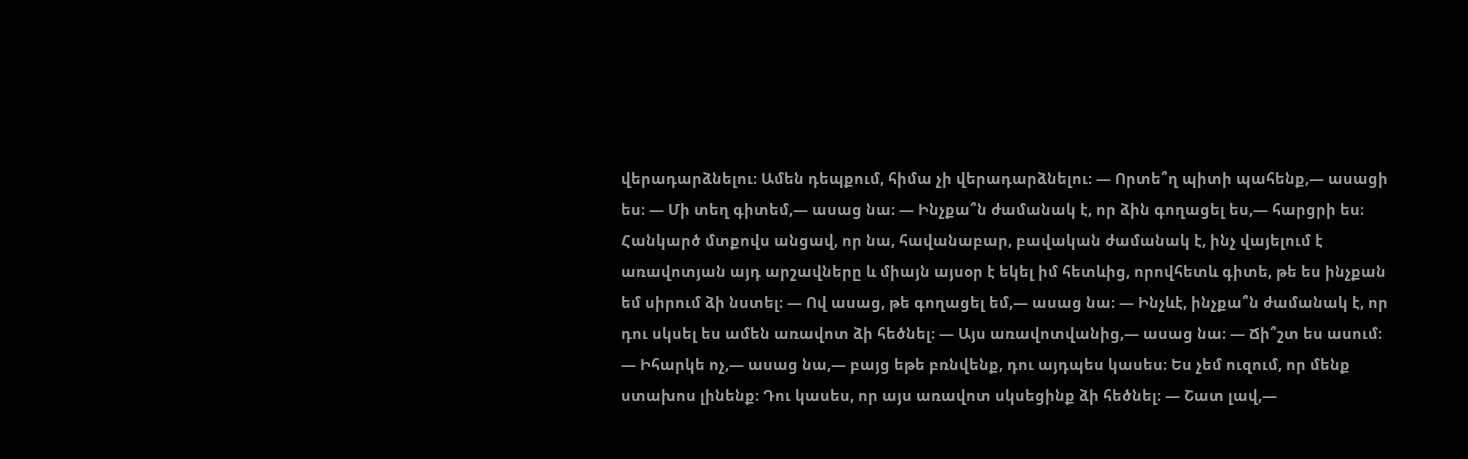վերադարձնելու։ Ամեն դեպքում, հիմա չի վերադարձնելու: — Որտե՞ղ պիտի պահենք,— ասացի ես։ — Մի տեղ գիտեմ,— ասաց նա։ — Ինչքա՞ն ժամանակ է, որ ձին գողացել ես,— հարցրի ես։ Հանկարծ մտքովս անցավ, որ նա, հավանաբար, բավական ժամանակ է, ինչ վայելում է առավոտյան այդ արշավները և միայն այսօր է եկել իմ հետևից, որովհետև գիտե, թե ես ինչքան եմ սիրում ձի նստել։ — Ով ասաց, թե գողացել եմ,— ասաց նա։ — Ինչևէ, ինչքա՞ն ժամանակ է, որ դու սկսել ես ամեն առավոտ ձի հեծնել։ — Այս առավոտվանից,— ասաց նա։ — Ճի՞շտ ես ասում։ — Իհարկե ոչ,— ասաց նա,— բայց եթե բռնվենք, դու այդպես կասես։ Ես չեմ ուզում, որ մենք ստախոս լինենք։ Դու կասես, որ այս առավոտ սկսեցինք ձի հեծնել։ — Շատ լավ,—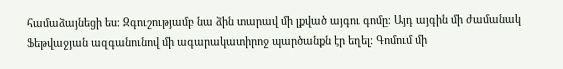համաձայնեցի ես։ Զգուշությամբ նա ձին տարավ մի լքված այգու գոմը։ Այդ այգին մի ժամանակ Ֆեթվաջյան ազգանունով մի ագարակատիրոջ պարծանքն էր եղել։ Գոմում մի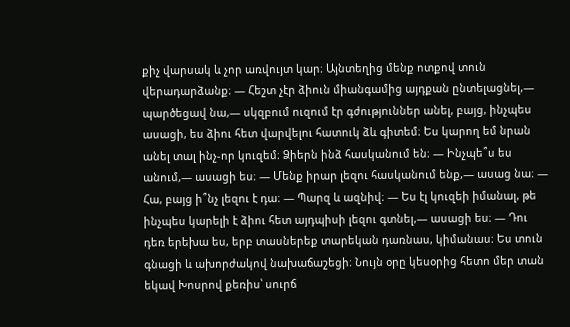քիչ վարսակ և չոր առվույտ կար։ Այնտեղից մենք ոտքով տուն վերադարձանք։ — Հեշտ չէր ձիուն միանգամից այդքան ընտելացնել,— պարծեցավ նա,— սկզբում ուզում էր գժություններ անել, բայց, ինչպես ասացի, ես ձիու հետ վարվելու հատուկ ձև գիտեմ։ Ես կարող եմ նրան անել տալ ինչ-որ կուզեմ։ Ձիերն ինձ հասկանում են։ — Ինչպե՞ս ես անում,— ասացի ես։ — Մենք իրար լեզու հասկանում ենք,— ասաց նա։ — Հա, բայց ի՞նչ լեզու է դա։ — Պարզ և ազնիվ։ — Ես էլ կուզեի իմանալ, թե ինչպես կարելի է ձիու հետ այդպիսի լեզու գտնել,— ասացի ես։ — Դու դեռ երեխա ես, երբ տասներեք տարեկան դառնաս, կիմանաս։ Ես տուն գնացի և ախորժակով նախաճաշեցի։ Նույն օրը կեսօրից հետո մեր տան եկավ Խոսրով քեռիս՝ սուրճ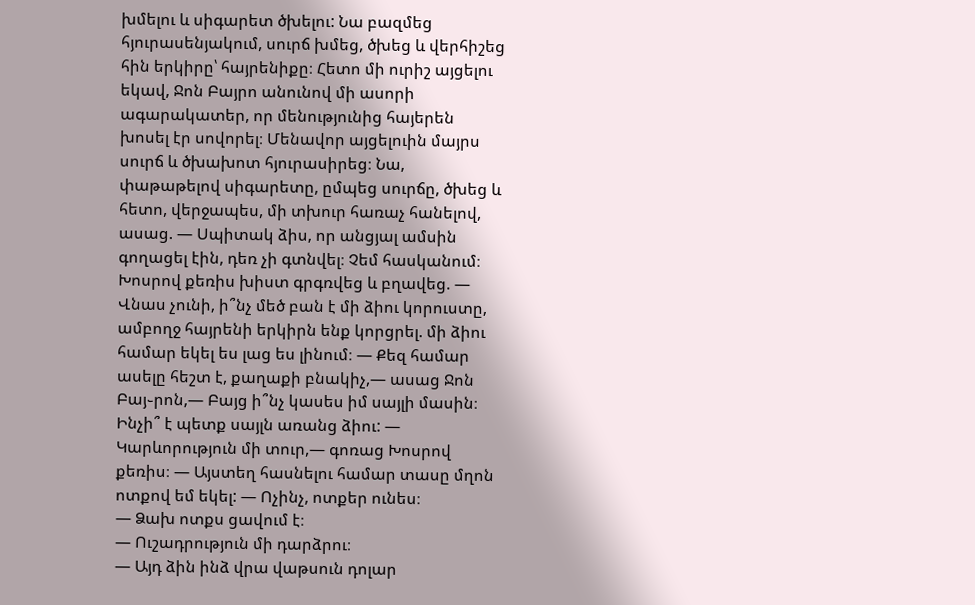խմելու և սիգարետ ծխելու: Նա բազմեց հյուրասենյակում, սուրճ խմեց, ծխեց և վերհիշեց հին երկիրը՝ հայրենիքը։ Հետո մի ուրիշ այցելու եկավ, Ջոն Բայրո անունով մի ասորի ագարակատեր, որ մենությունից հայերեն խոսել էր սովորել։ Մենավոր այցելուին մայրս սուրճ և ծխախոտ հյուրասիրեց։ Նա, փաթաթելով սիգարետը, ըմպեց սուրճը, ծխեց և հետո, վերջապես, մի տխուր հառաչ հանելով, ասաց. — Սպիտակ ձիս, որ անցյալ ամսին գողացել էին, դեռ չի գտնվել։ Չեմ հասկանում։ Խոսրով քեռիս խիստ գրգռվեց և բղավեց. — Վնաս չունի, ի՞նչ մեծ բան է մի ձիու կորուստը, ամբողջ հայրենի երկիրն ենք կորցրել. մի ձիու համար եկել ես լաց ես լինում։ — Քեզ համար ասելը հեշտ է, քաղաքի բնակիչ,— ասաց Ջոն Բայ֊րոն,— Բայց ի՞նչ կասես իմ սայլի մասին։ Ինչի՞ է պետք սայլն առանց ձիու: — Կարևորություն մի տուր,— գոռաց Խոսրով քեռիս։ — Այստեղ հասնելու համար տասը մղոն ոտքով եմ եկել: — Ոչինչ, ոտքեր ունես։
— Ձախ ոտքս ցավում է։
— Ուշադրություն մի դարձրու։
— Այդ ձին ինձ վրա վաթսուն դոլար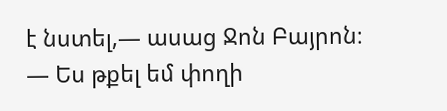է նստել,— ասաց Ջոն Բայրոն։
— Ես թքել եմ փողի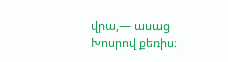վրա,— ասաց Խոսրով քեռիս։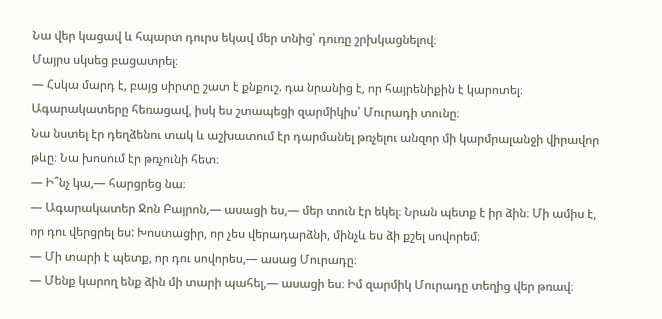Նա վեր կացավ և հպարտ դուրս եկավ մեր տնից՝ դուռը շրխկացնելով։
Մայրս սկսեց բացատրել։
— Հսկա մարդ է, բայց սիրտը շատ է քնքուշ. դա նրանից է, որ հայրենիքին է կարոտել։
Ագարակատերը հեռացավ, իսկ ես շտապեցի զարմիկիս՝ Մուրադի տունը։
Նա նստել էր դեղձենու տակ և աշխատում էր դարմանել թռչելու անզոր մի կարմրալանջի վիրավոր թևը։ Նա խոսում էր թռչունի հետ։
— Ի՞նչ կա,— հարցրեց նա։
— Ագարակատեր Ջոն Բայրոն,— ասացի ես,— մեր տուն էր եկել։ Նրան պետք է իր ձին։ Մի ամիս է, որ դու վերցրել ես: Խոստացիր, որ չես վերադարձնի, մինչև ես ձի քշել սովորեմ։
— Մի տարի է պետք, որ դու սովորես,— ասաց Մուրադը։
— Մենք կարող ենք ձին մի տարի պահել,— ասացի ես։ Իմ զարմիկ Մուրադը տեղից վեր թռավ։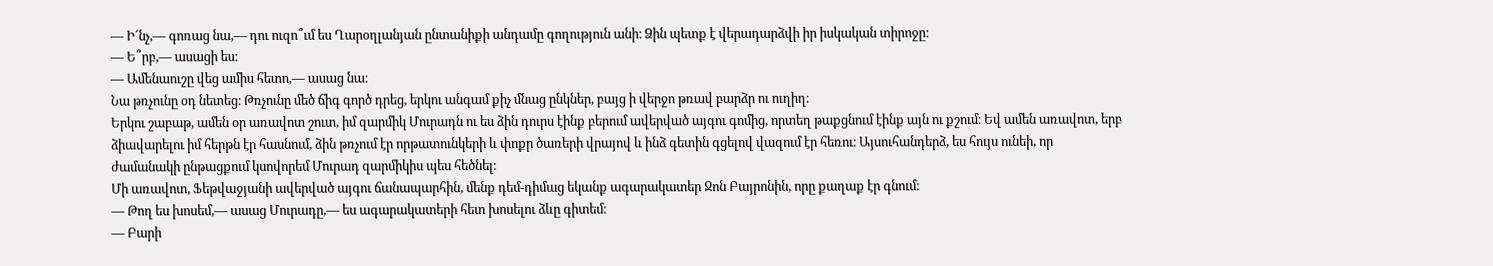— Ի՜նչ,— գոռաց նա,— դու ուզո՞ւմ ես Ղարօղլանյան ընտանիքի անդամը գողություն անի։ Ձին պետք է վերադարձվի իր իսկական տիրոջը։
— Ե՞րբ,— ասացի ես։
— Ամենաուշը վեց ամիս հետո,— ասաց նա։
Նա թռչունը օդ նետեց։ Թռչունը մեծ ճիգ գործ դրեց, երկու անգամ քիչ մնաց ընկներ, բայց ի վերջո թռավ բարձր ու ուղիղ։
Երկու շաբաթ, ամեն օր առավոտ շուտ, իմ զարմիկ Մուրադն ու ես ձին դուրս էինք բերում ավերված այգու գոմից, որտեղ թաքցնում էինք այն ու քշում։ Եվ ամեն առավոտ, երբ ձիավարելու իմ հերթն էր հասնում, ձին թռչում էր որթատունկերի և փոքր ծառերի վրայով և ինձ գետին գցելով վազում էր հեռու։ Այսուհանդերձ, ես հույս ունեի, որ ժամանակի ընթացքում կսովորեմ Մուրադ զարմիկիս պես հեծնել։
Մի առավոտ, Ֆեթվաջյանի ավերված այգու ճանապարհին, մենք դեմ-դիմաց եկանք ագարակատեր Ջոն Բայրոնին, որը քաղաք էր գնում։
— Թող ես խոսեմ,— ասաց Մուրադը,— ես ագարակատերի հետ խոսելու ձևը գիտեմ։
— Բարի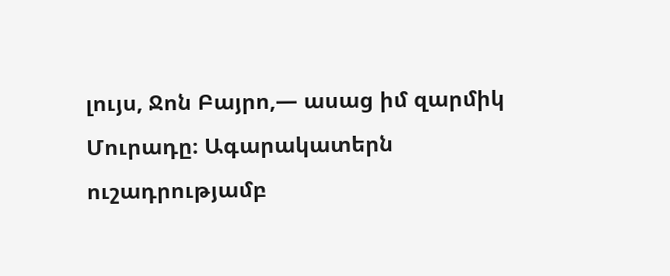լույս, Ջոն Բայրո,— ասաց իմ զարմիկ Մուրադը։ Ագարակատերն ուշադրությամբ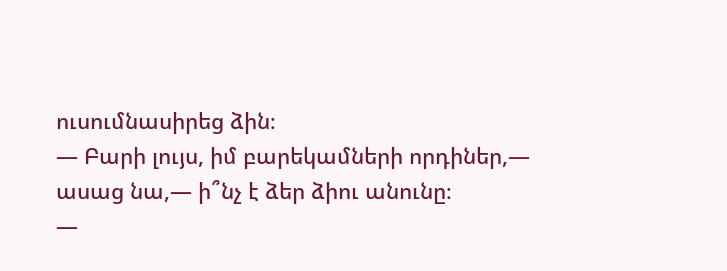ուսումնասիրեց ձին։
— Բարի լույս, իմ բարեկամների որդիներ,— ասաց նա,— ի՞նչ է ձեր ձիու անունը։
—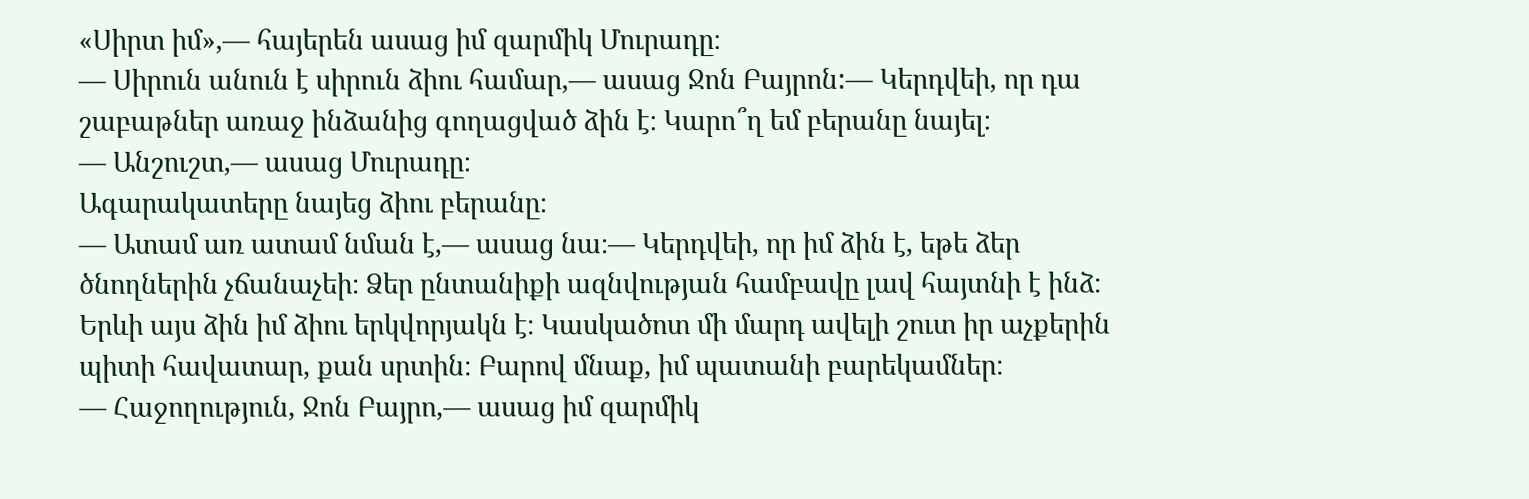«Սիրտ իմ»,— հայերեն ասաց իմ զարմիկ Մուրադը։
— Սիրուն անուն է սիրուն ձիու համար,— ասաց Ջոն Բայրոն:— Կերդվեի, որ դա շաբաթներ առաջ ինձանից գողացված ձին է։ Կարո՞ղ եմ բերանը նայել։
— Անշուշտ,— ասաց Մուրադը։
Ագարակատերը նայեց ձիու բերանը։
— Ատամ առ ատամ նման է,— ասաց նա։— Կերդվեի, որ իմ ձին է, եթե ձեր ծնողներին չճանաչեի։ Ձեր ընտանիքի ազնվության համբավը լավ հայտնի է ինձ։ Երևի այս ձին իմ ձիու երկվորյակն է։ Կասկածոտ մի մարդ ավելի շուտ իր աչքերին պիտի հավատար, քան սրտին։ Բարով մնաք, իմ պատանի բարեկամներ։
— Հաջողություն, Ջոն Բայրո,— ասաց իմ զարմիկ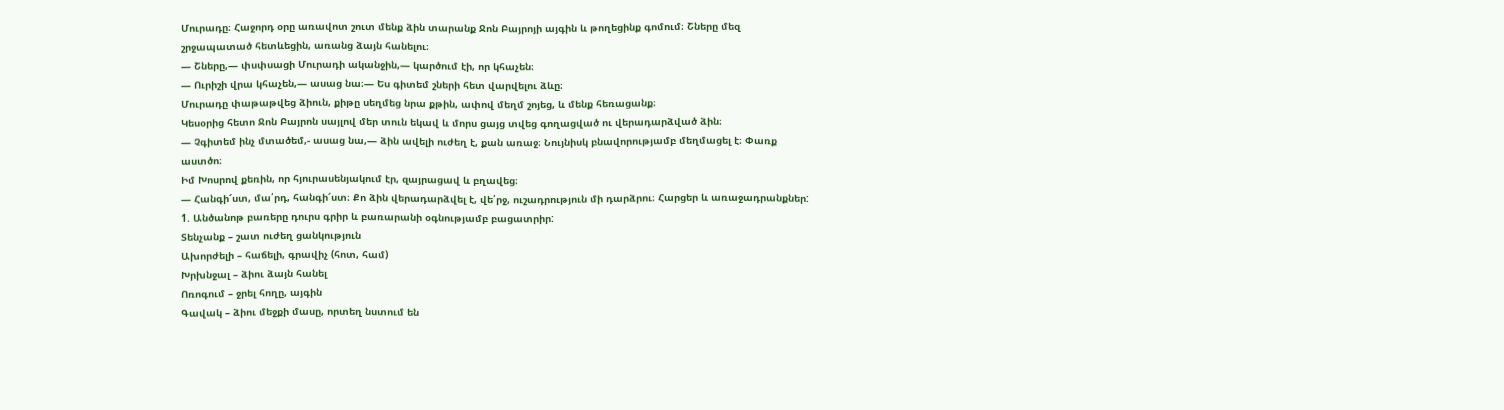Մուրադը։ Հաջորդ օրը առավոտ շուտ մենք ձին տարանք Ջոն Բայրոյի այգին և թողեցինք գոմում։ Շները մեզ շրջապատած հետևեցին, առանց ձայն հանելու։
— Շները,— փսփսացի Մուրադի ականջին,— կարծում էի, որ կհաչեն։
— Ուրիշի վրա կհաչեն,— ասաց նա։— Ես գիտեմ շների հետ վարվելու ձևը։
Մուրադը փաթաթվեց ձիուն, քիթը սեղմեց նրա քթին, ափով մեղմ շոյեց, և մենք հեռացանք։
Կեսօրից հետո Ջոն Բայրոն սայլով մեր տուն եկավ և մորս ցայց տվեց գողացված ու վերադարձված ձին։
— Չգիտեմ ինչ մտածեմ,- ասաց նա,— ձին ավելի ուժեղ է, քան առաջ։ Նույնիսկ բնավորությամբ մեղմացել է։ Փառք աստծո։
Իմ Խոսրով քեռին, որ հյուրասենյակում էր, զայրացավ և բղավեց։
— Հանգի՜ստ, մա՛րդ, հանգի՜ստ։ Քո ձին վերադարձվել է, վե՛րջ, ուշադրություն մի դարձրու։ Հարցեր և առաջադրանքներ: 1. Անծանոթ բառերը դուրս գրիր և բառարանի օգնությամբ բացատրիր:
Տենչանք – շատ ուժեղ ցանկություն
Ախորժելի – հաճելի, գրավիչ (հոտ, համ)
Խրխնջալ – ձիու ձայն հանել
Ոռոգում – ջրել հողը, այգին
Գավակ – ձիու մեջքի մասը, որտեղ նստում են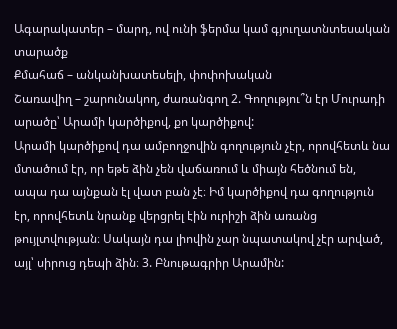Ագարակատեր – մարդ, ով ունի ֆերմա կամ գյուղատնտեսական տարածք
Քմահաճ – անկանխատեսելի, փոփոխական
Շառավիղ – շարունակող, ժառանգող 2. Գողությու՞ն էր Մուրադի արածը՝ Արամի կարծիքով, քո կարծիքով:
Արամի կարծիքով դա ամբողջովին գողություն չէր, որովհետև նա մտածում էր, որ եթե ձին չեն վաճառում և միայն հեծնում են, ապա դա այնքան էլ վատ բան չէ։ Իմ կարծիքով դա գողություն էր, որովհետև նրանք վերցրել էին ուրիշի ձին առանց թույլտվության։ Սակայն դա լիովին չար նպատակով չէր արված, այլ՝ սիրուց դեպի ձին։ 3. Բնութագրիր Արամին: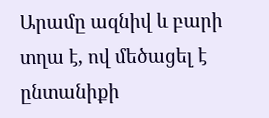Արամը ազնիվ և բարի տղա է, ով մեծացել է ընտանիքի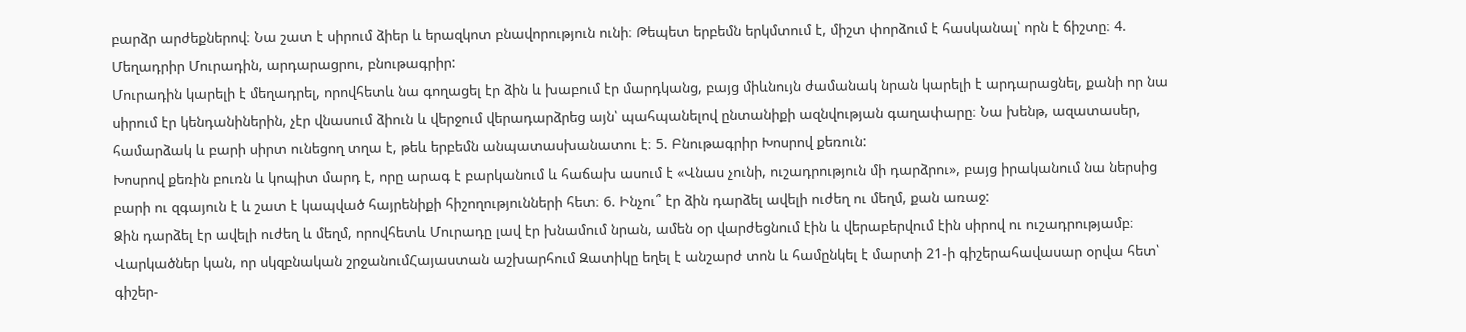բարձր արժեքներով։ Նա շատ է սիրում ձիեր և երազկոտ բնավորություն ունի։ Թեպետ երբեմն երկմտում է, միշտ փորձում է հասկանալ՝ որն է ճիշտը։ 4. Մեղադրիր Մուրադին, արդարացրու, բնութագրիր:
Մուրադին կարելի է մեղադրել, որովհետև նա գողացել էր ձին և խաբում էր մարդկանց, բայց միևնույն ժամանակ նրան կարելի է արդարացնել, քանի որ նա սիրում էր կենդանիներին, չէր վնասում ձիուն և վերջում վերադարձրեց այն՝ պահպանելով ընտանիքի ազնվության գաղափարը։ Նա խենթ, ազատասեր, համարձակ և բարի սիրտ ունեցող տղա է, թեև երբեմն անպատասխանատու է։ 5. Բնութագրիր Խոսրով քեռուն:
Խոսրով քեռին բուռն և կոպիտ մարդ է, որը արագ է բարկանում և հաճախ ասում է «Վնաս չունի, ուշադրություն մի դարձրու», բայց իրականում նա ներսից բարի ու զգայուն է և շատ է կապված հայրենիքի հիշողությունների հետ։ 6. Ինչու՞ էր ձին դարձել ավելի ուժեղ ու մեղմ, քան առաջ:
Ձին դարձել էր ավելի ուժեղ և մեղմ, որովհետև Մուրադը լավ էր խնամում նրան, ամեն օր վարժեցնում էին և վերաբերվում էին սիրով ու ուշադրությամբ։
Վարկածներ կան, որ սկզբնական շրջանումՀայաստան աշխարհում Զատիկը եղել է անշարժ տոն և համընկել է մարտի 21-ի գիշերահավասար օրվա հետ՝ գիշեր-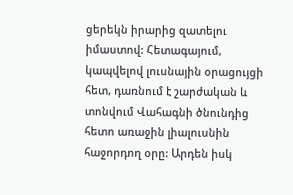ցերեկն իրարից զատելու իմաստով: Հետագայում, կապվելով լուսնային օրացույցի հետ, դառնում է շարժական և տոնվում Վահագնի ծնունդից հետո առաջին լիալուսնին հաջորդող օրը: Արդեն իսկ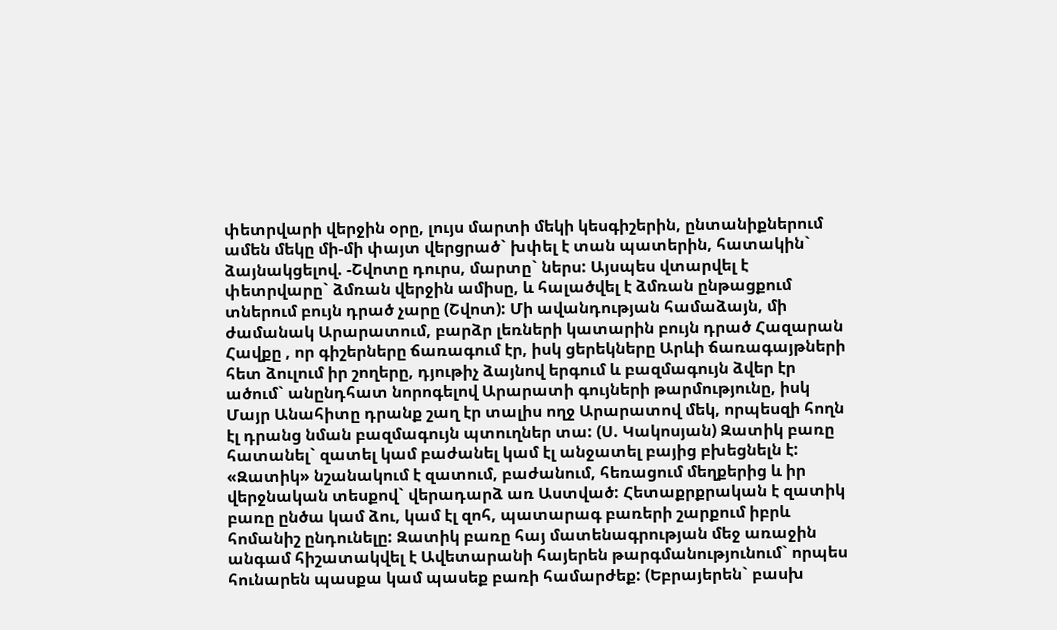փետրվարի վերջին օրը, լույս մարտի մեկի կեսգիշերին, ընտանիքներում ամեն մեկը մի-մի փայտ վերցրած` խփել է տան պատերին, հատակին` ձայնակցելով. -Շվոտը դուրս, մարտը` ներս: Այսպես վտարվել է փետրվարը` ձմռան վերջին ամիսը, և հալածվել է ձմռան ընթացքում տներում բույն դրած չարը (Շվոտ): Մի ավանդության համաձայն, մի ժամանակ Արարատում, բարձր լեռների կատարին բույն դրած Հազարան Հավքը , որ գիշերները ճառագում էր, իսկ ցերեկները Արևի ճառագայթների հետ ձուլում իր շողերը, դյութիչ ձայնով երգում և բազմագույն ձվեր էր ածում` անընդհատ նորոգելով Արարատի գույների թարմությունը, իսկ Մայր Անահիտը դրանք շաղ էր տալիս ողջ Արարատով մեկ, որպեսզի հողն էլ դրանց նման բազմագույն պտուղներ տա: (Ս. Կակոսյան) Զատիկ բառը հատանել` զատել կամ բաժանել կամ էլ անջատել բայից բխեցնելն է: «Զատիկ» նշանակում է զատում, բաժանում, հեռացում մեղքերից և իր վերջնական տեսքով` վերադարձ առ Աստված: Հետաքրքրական է զատիկ բառը ընծա կամ ձու, կամ էլ զոհ, պատարագ բառերի շարքում իբրև հոմանիշ ընդունելը: Զատիկ բառը հայ մատենագրության մեջ առաջին անգամ հիշատակվել է Ավետարանի հայերեն թարգմանությունում` որպես հունարեն պասքա կամ պասեք բառի համարժեք: (Եբրայերեն` բասխ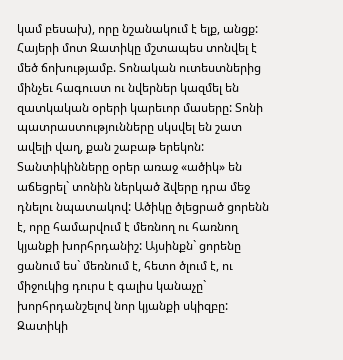կամ բեսախ), որը նշանակում է ելք, անցք:
Հայերի մոտ Զատիկը մշտապես տոնվել է մեծ ճոխությամբ. Տոնական ուտեստներից մինչեւ հագուստ ու նվերներ կազմել են զատկական օրերի կարեւոր մասերը: Տոնի պատրաստությունները սկսվել են շատ ավելի վաղ, քան շաբաթ երեկոն: Տանտիկինները օրեր առաջ «ածիկ» են աճեցրել` տոնին ներկած ձվերը դրա մեջ դնելու նպատակով: Ածիկը ծլեցրած ցորենն է, որը համարվում է մեռնող ու հառնող կյանքի խորհրդանիշ: Այսինքն` ցորենը ցանում ես` մեռնում է, հետո ծլում է, ու միջուկից դուրս է գալիս կանաչը` խորհրդանշելով նոր կյանքի սկիզբը: Զատիկի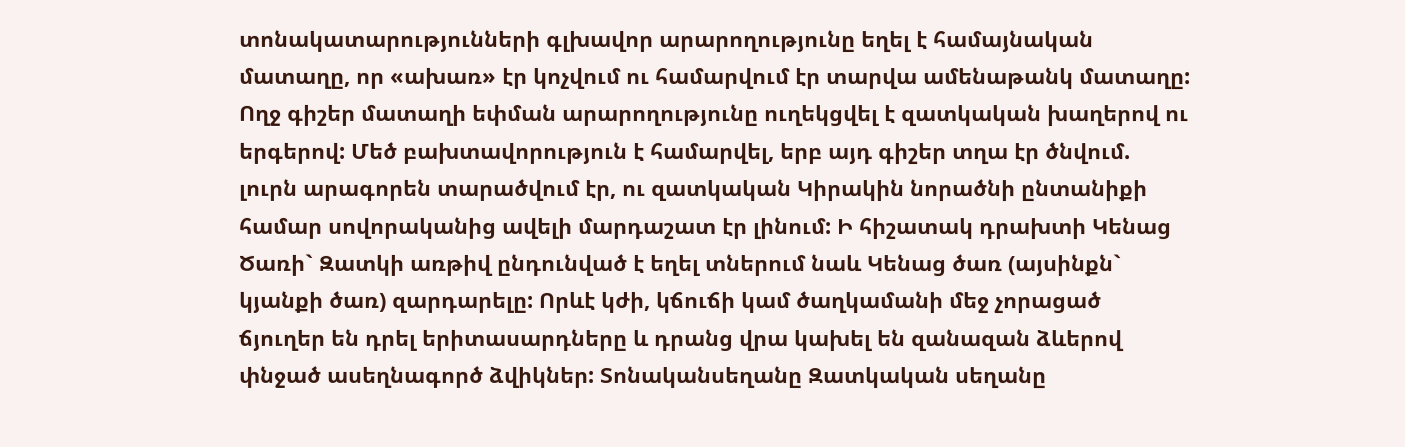տոնակատարությունների գլխավոր արարողությունը եղել է համայնական մատաղը, որ «ախառ» էր կոչվում ու համարվում էր տարվա ամենաթանկ մատաղը: Ողջ գիշեր մատաղի եփման արարողությունը ուղեկցվել է զատկական խաղերով ու երգերով: Մեծ բախտավորություն է համարվել, երբ այդ գիշեր տղա էր ծնվում. լուրն արագորեն տարածվում էր, ու զատկական Կիրակին նորածնի ընտանիքի համար սովորականից ավելի մարդաշատ էր լինում: Ի հիշատակ դրախտի Կենաց Ծառի` Զատկի առթիվ ընդունված է եղել տներում նաև Կենաց ծառ (այսինքն` կյանքի ծառ) զարդարելը: Որևէ կժի, կճուճի կամ ծաղկամանի մեջ չորացած ճյուղեր են դրել երիտասարդները և դրանց վրա կախել են զանազան ձևերով փնջած ասեղնագործ ձվիկներ: Տոնականսեղանը Զատկական սեղանը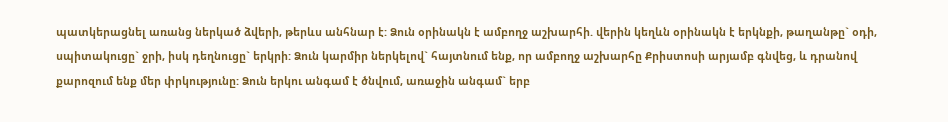պատկերացնել առանց ներկած ձվերի, թերևս անհնար է: Ձուն օրինակն է ամբողջ աշխարհի. վերին կեղևն օրինակն է երկնքի, թաղանթը` օդի, սպիտակուցը` ջրի, իսկ դեղնուցը` երկրի: Ձուն կարմիր ներկելով` հայտնում ենք, որ ամբողջ աշխարհը Քրիստոսի արյամբ գնվեց, և դրանով քարոզում ենք մեր փրկությունը: Ձուն երկու անգամ է ծնվում, առաջին անգամ` երբ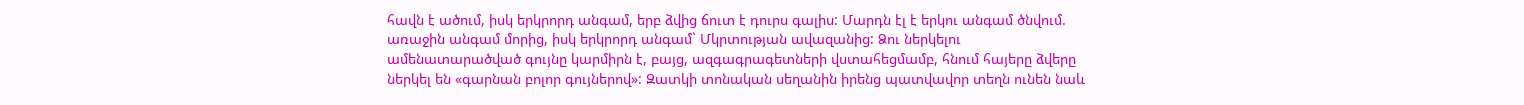հավն է ածում, իսկ երկրորդ անգամ, երբ ձվից ճուտ է դուրս գալիս: Մարդն էլ է երկու անգամ ծնվում. առաջին անգամ մորից, իսկ երկրորդ անգամ` Մկրտության ավազանից: Ձու ներկելու ամենատարածված գույնը կարմիրն է, բայց, ազգագրագետների վստահեցմամբ, հնում հայերը ձվերը ներկել են «գարնան բոլոր գույներով»: Զատկի տոնական սեղանին իրենց պատվավոր տեղն ունեն նաև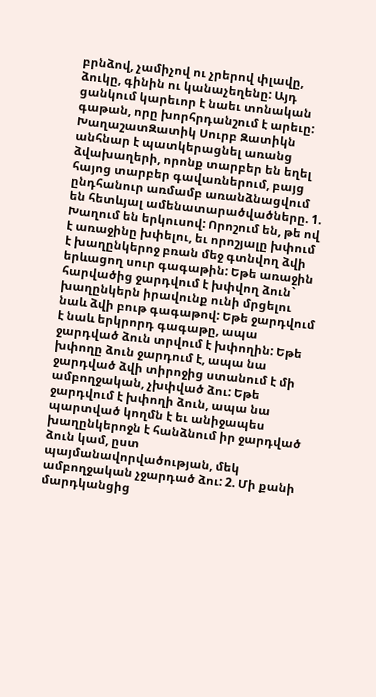բրնձով, չամիչով ու չրերով փլավը, ձուկը, գինին ու կանաչեղենը: Այդ ցանկում կարեւոր է նաեւ տոնական գաթան, որը խորհրդանշում է արեւը: ԽաղաշատԶատիկ Սուրբ Զատիկն անհնար է պատկերացնել առանց ձվախաղերի, որոնք տարբեր են եղել հայոց տարբեր գավառներում, բայց ընդհանուր առմամբ առանձնացվում են հետևյալ ամենատարածվածները. 1. Խաղում են երկուսով: Որոշում են, թե ով է առաջինը խփելու, եւ որոշյալը խփում է խաղընկերոջ բռան մեջ գտնվող ձվի երևացող սուր գագաթին: Եթե առաջին հարվածից ջարդվում է խփվող ձուն` խաղընկերն իրավունք ունի մրցելու նաև ձվի բութ գագաթով: Եթե ջարդվում է նաև երկրորդ գագաթը, ապա ջարդված ձուն տրվում է խփողին: Եթե խփողը ձուն ջարդում է, ապա նա ջարդված ձվի տիրոջից ստանում է մի ամբողջական, չխփված ձու: Եթե ջարդվում է խփողի ձուն, ապա նա պարտված կողմն է եւ անիջապես խաղընկերոջն է հանձնում իր ջարդված ձուն կամ, ըստ պայմանավորվածության, մեկ ամբողջական չջարդած ձու: 2. Մի քանի մարդկանցից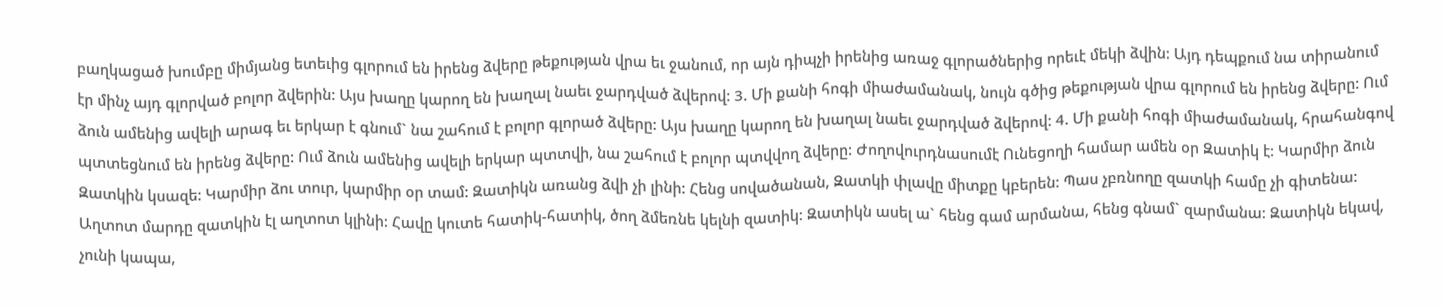բաղկացած խումբը միմյանց ետեւից գլորում են իրենց ձվերը թեքության վրա եւ ջանում, որ այն դիպչի իրենից առաջ գլորածներից որեւէ մեկի ձվին: Այդ դեպքում նա տիրանում էր մինչ այդ գլորված բոլոր ձվերին: Այս խաղը կարող են խաղալ նաեւ ջարդված ձվերով: 3. Մի քանի հոգի միաժամանակ, նույն գծից թեքության վրա գլորում են իրենց ձվերը: Ում ձուն ամենից ավելի արագ եւ երկար է գնում` նա շահում է բոլոր գլորած ձվերը: Այս խաղը կարող են խաղալ նաեւ ջարդված ձվերով: 4. Մի քանի հոգի միաժամանակ, հրահանգով պտտեցնում են իրենց ձվերը: Ում ձուն ամենից ավելի երկար պտտվի, նա շահում է բոլոր պտվվող ձվերը: Ժողովուրդնասումէ Ունեցողի համար ամեն օր Զատիկ է: Կարմիր ձուն Զատկին կսազե: Կարմիր ձու տուր, կարմիր օր տամ: Զատիկն առանց ձվի չի լինի: Հենց սովածանան, Զատկի փլավը միտքը կբերեն: Պաս չբռնողը զատկի համը չի գիտենա: Աղտոտ մարդը զատկին էլ աղտոտ կլինի: Հավը կուտե հատիկ-հատիկ, ծող ձմեռնե կելնի զատիկ: Զատիկն ասել ա` հենց գամ արմանա, հենց գնամ` զարմանա: Զատիկն եկավ, չունի կապա,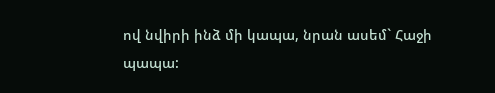ով նվիրի ինձ մի կապա, նրան ասեմ` Հաջի պապա: